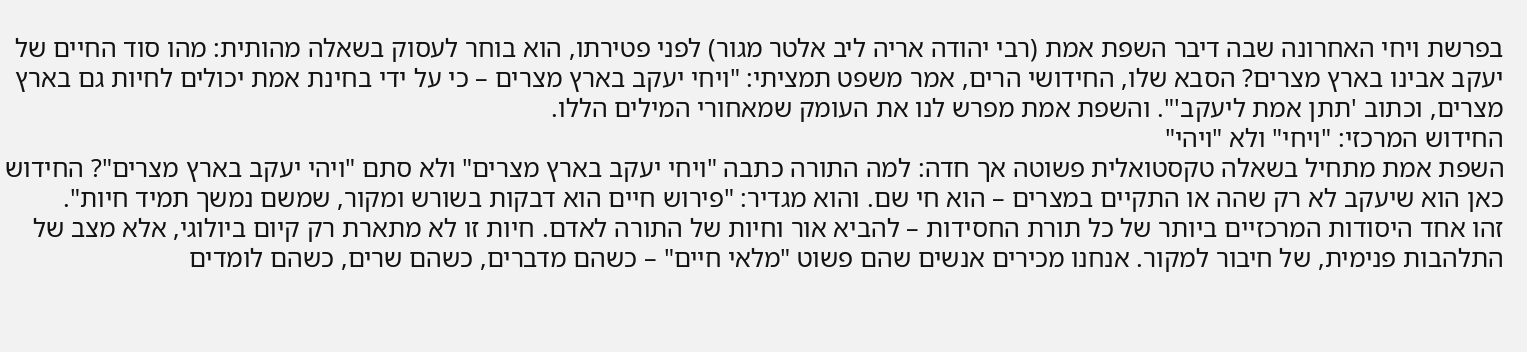בפרשת ויחי האחרונה שבה דיבר השפת אמת (רבי יהודה אריה ליב אלטר מגור) לפני פטירתו, הוא בוחר לעסוק בשאלה מהותית: מהו סוד החיים של יעקב אבינו בארץ מצרים? הסבא שלו, החידושי הרים, אמר משפט תמציתי: "ויחי יעקב בארץ מצרים – כי על ידי בחינת אמת יכולים לחיות גם בארץ מצרים, וכתוב 'תתן אמת ליעקב'". והשפת אמת מפרש לנו את העומק שמאחורי המילים הללו.
החידוש המרכזי: "ויחי" ולא "ויהי"
השפת אמת מתחיל בשאלה טקסטואלית פשוטה אך חדה: למה התורה כתבה "ויחי יעקב בארץ מצרים" ולא סתם "ויהי יעקב בארץ מצרים"? החידוש כאן הוא שיעקב לא רק שהה או התקיים במצרים – הוא חי שם. והוא מגדיר: "פירוש חיים הוא דבקות בשורש ומקור, שמשם נמשך תמיד חיות".
זהו אחד היסודות המרכזיים ביותר של כל תורת החסידות – להביא אור וחיות של התורה לאדם. חיות זו לא מתארת רק קיום ביולוגי, אלא מצב של התלהבות פנימית, של חיבור למקור. אנחנו מכירים אנשים שהם פשוט "מלאי חיים" – כשהם מדברים, כשהם שרים, כשהם לומדים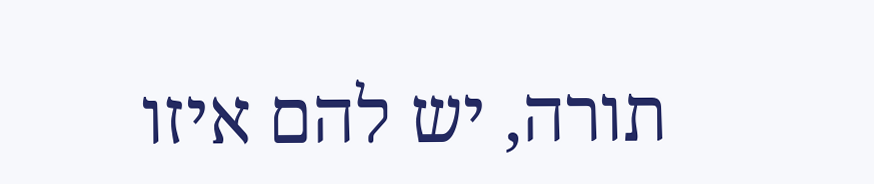תורה, יש להם איזו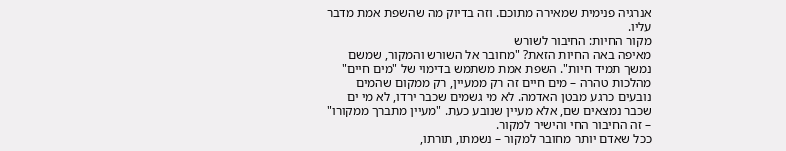אנרגיה פנימית שמאירה מתוכם. וזה בדיוק מה שהשפת אמת מדבר עליו.
מקור החיות: החיבור לשורש
מאיפה באה החיות הזאת? "מחובר אל השורש והמקור, שמשם נמשך תמיד חיות". השפת אמת משתמש בדימוי של "מים חיים" מהלכות טהרה – מים חיים זה רק ממעיין, רק ממקום שהמים נובעים כרגע מבטן האדמה. לא מי גשמים שכבר ירדו, לא מי ים שכבר נמצאים שם, אלא מעיין שנובע כעת. "מעיין מתברך ממקורו" – זה החיבור החי והישיר למקור.
ככל שאדם יותר מחובר למקור – נשמתו, תורתו,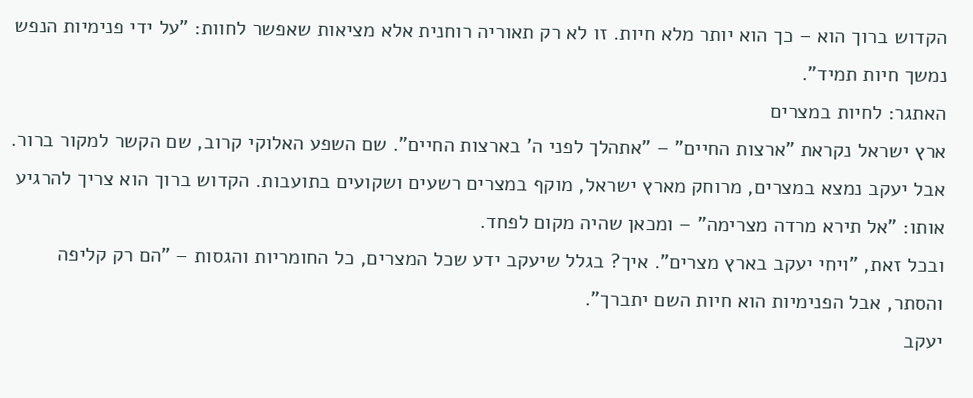הקדוש ברוך הוא – כך הוא יותר מלא חיות. זו לא רק תאוריה רוחנית אלא מציאות שאפשר לחוות: "על ידי פנימיות הנפש נמשך חיות תמיד".
האתגר: לחיות במצרים
ארץ ישראל נקראת "ארצות החיים" – "אתהלך לפני ה' בארצות החיים". שם השפע האלוקי קרוב, שם הקשר למקור ברור. אבל יעקב נמצא במצרים, מרוחק מארץ ישראל, מוקף במצרים רשעים ושקועים בתועבות. הקדוש ברוך הוא צריך להרגיע אותו: "אל תירא מרדה מצרימה" – ומכאן שהיה מקום לפחד.
ובכל זאת, "ויחי יעקב בארץ מצרים". איך? בגלל שיעקב ידע שכל המצרים, כל החומריות והגסות – "הם רק קליפה והסתר, אבל הפנימיות הוא חיות השם יתברך".
יעקב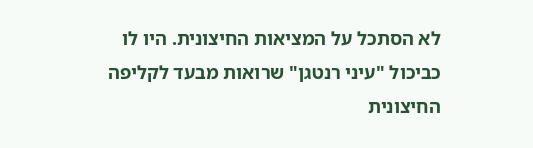לא הסתכל על המציאות החיצונית. היו לו כביכול "עיני רנטגן" שרואות מבעד לקליפה החיצונית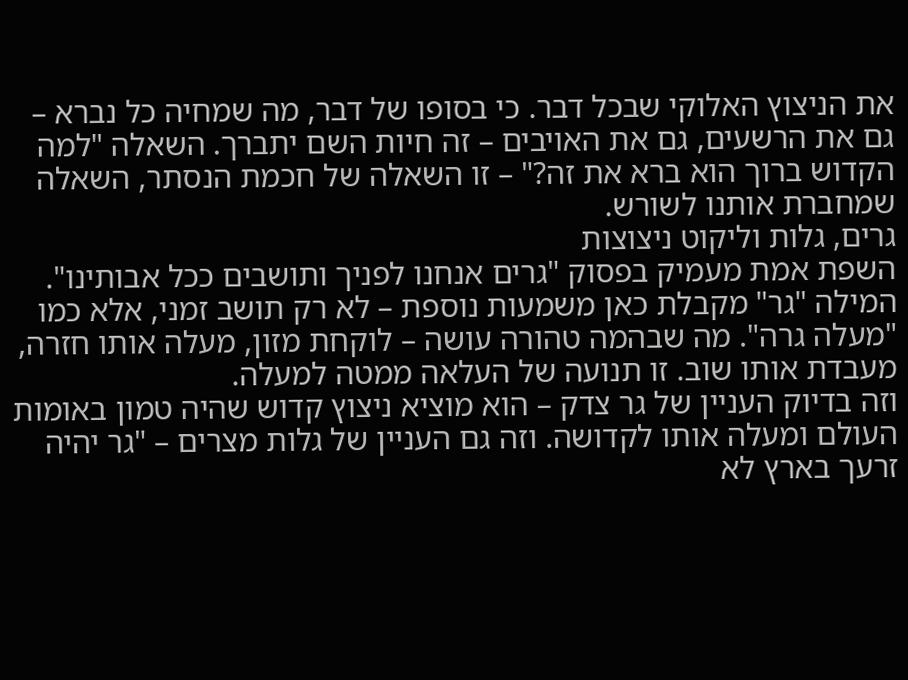את הניצוץ האלוקי שבכל דבר. כי בסופו של דבר, מה שמחיה כל נברא – גם את הרשעים, גם את האויבים – זה חיות השם יתברך. השאלה "למה הקדוש ברוך הוא ברא את זה?" – זו השאלה של חכמת הנסתר, השאלה שמחברת אותנו לשורש.
גרים, גלות וליקוט ניצוצות
השפת אמת מעמיק בפסוק "גרים אנחנו לפניך ותושבים ככל אבותינו". המילה "גר" מקבלת כאן משמעות נוספת – לא רק תושב זמני, אלא כמו "מעלה גרה". מה שבהמה טהורה עושה – לוקחת מזון, מעלה אותו חזרה, מעבדת אותו שוב. זו תנועה של העלאה ממטה למעלה.
וזה בדיוק העניין של גר צדק – הוא מוציא ניצוץ קדוש שהיה טמון באומות העולם ומעלה אותו לקדושה. וזה גם העניין של גלות מצרים – "גר יהיה זרעך בארץ לא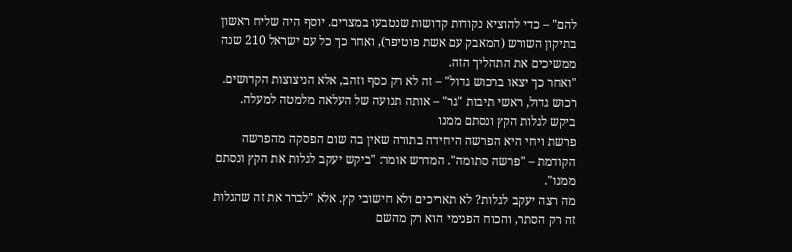להם" – כדי להוציא נקודות קדושות שנטבעו במצרים. יוסף היה שליח ראשון בתיקון השורש (המאבק עם אשת פוטיפר), ואחר כך כל עם ישראל 210 שנה ממשיכים את התהליך הזה.
"ואחר כך יצאו ברכוש גדול" – זה לא רק כסף וזהב, אלא הניצוצות הקדושים. רכוש גדול, ראשי תיבות "גר" – אותה תנועה של העלאה מלמטה למעלה.
ביקש לגלות הקץ ונסתם ממנו
פרשת ויחי היא הפרשה היחידה בתורה שאין בה שום הפסקה מהפרשה הקודמת – "פרשה סתומה". המדרש אומר: "ביקש יעקב לגלות את הקץ ונסתם ממנו".
מה רצה יעקב לגלות? לא תאריכים ולא חישובי קץ. אלא "לברר את זה שהגלות זה רק הסתר, והכוח הפנימי הוא רק מהשם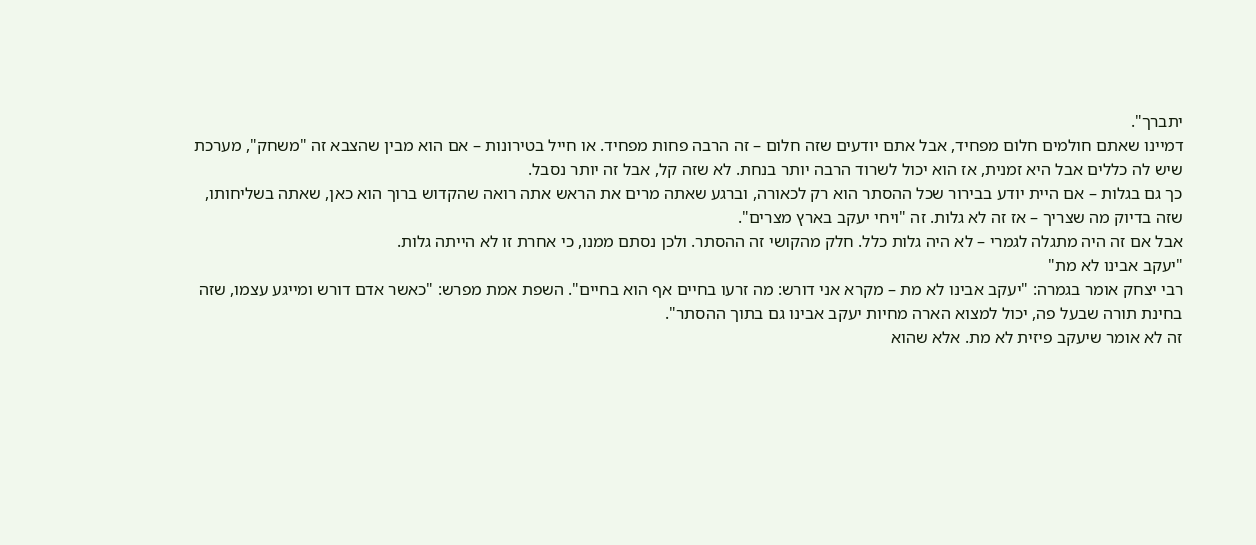יתברך".
דמיינו שאתם חולמים חלום מפחיד, אבל אתם יודעים שזה חלום – זה הרבה פחות מפחיד. או חייל בטירונות – אם הוא מבין שהצבא זה "משחק", מערכת שיש לה כללים אבל היא זמנית, אז הוא יכול לשרוד הרבה יותר בנחת. לא שזה קל, אבל זה יותר נסבל.
כך גם בגלות – אם היית יודע בבירור שכל ההסתר הוא רק לכאורה, וברגע שאתה מרים את הראש אתה רואה שהקדוש ברוך הוא כאן, שאתה בשליחותו, שזה בדיוק מה שצריך – אז זה לא גלות. זה "ויחי יעקב בארץ מצרים".
אבל אם זה היה מתגלה לגמרי – לא היה גלות כלל. חלק מהקושי זה ההסתר. ולכן נסתם ממנו, כי אחרת זו לא הייתה גלות.
"יעקב אבינו לא מת"
רבי יצחק אומר בגמרה: "יעקב אבינו לא מת – מקרא אני דורש: מה זרעו בחיים אף הוא בחיים". השפת אמת מפרש: "כאשר אדם דורש ומייגע עצמו, שזה בחינת תורה שבעל פה, יכול למצוא הארה מחיות יעקב אבינו גם בתוך ההסתר".
זה לא אומר שיעקב פיזית לא מת. אלא שהוא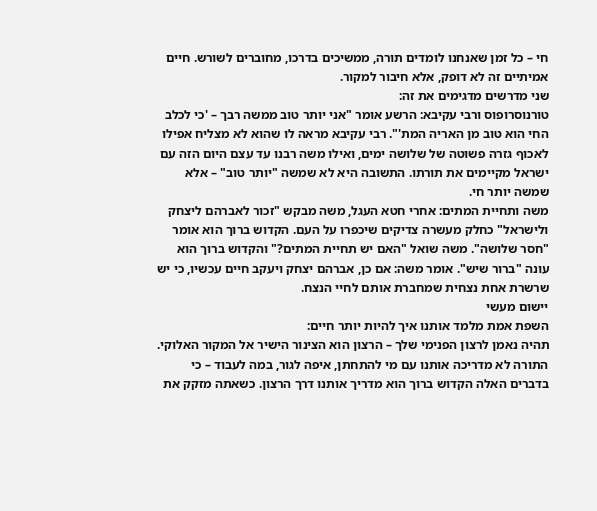חי – כל זמן שאנחנו לומדים תורה, ממשיכים בדרכו, מחוברים לשורש. חיים אמיתיים זה לא דופק, אלא חיבור למקור.
שני מדרשים מדגימים את זה:
טורנוסרופוס ורבי עקיבא: הרשע אומר "אני יותר טוב ממשה רבך – 'כי לכלב החי הוא טוב מן האריה המת'". רבי עקיבא מראה לו שהוא לא מצליח אפילו לאכוף גזרה פשוטה של שלושה ימים, ואילו משה רבנו עד עצם היום הזה עם ישראל מקיימים את תורתו. התשובה היא לא שמשה "יותר טוב" – אלא שמשה יותר חי.
משה ותחיית המתים: אחרי חטא העגל, משה מבקש "זכור לאברהם ליצחק ולישראל" כחלק מעשרה צדיקים שיכפרו על העם. הקדוש ברוך הוא אומר "חסר שלושה". משה שואל "האם יש תחיית המתים?" והקדוש ברוך הוא עונה "ברור שיש". אומר משה: אם כן, אברהם יצחק ויעקב חיים עכשיו, כי יש שרשרת אחת נצחית שמחברת אותם לחיי הנצח.
יישום מעשי
השפת אמת מלמד אותנו איך להיות יותר חיים:
תהיה נאמן לרצון הפנימי שלך – הרצון הוא הצינור הישיר אל המקור האלוקי. התורה לא מדריכה אותנו עם מי להתחתן, איפה לגור, במה לעבוד – כי בדברים האלה הקדוש ברוך הוא מדריך אותנו דרך הרצון. כשאתה מזקק את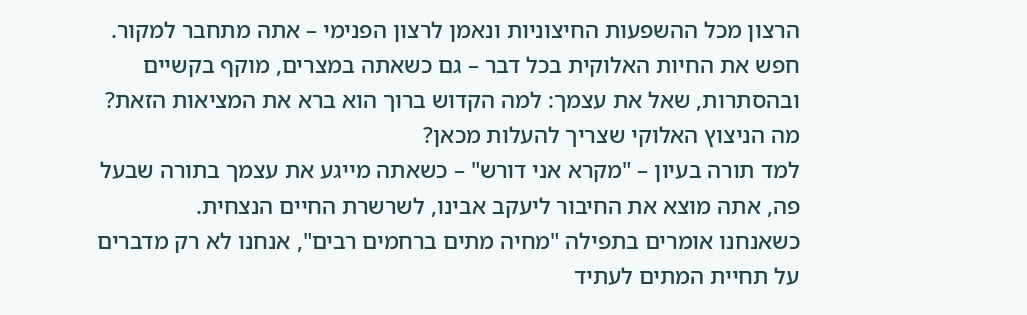הרצון מכל ההשפעות החיצוניות ונאמן לרצון הפנימי – אתה מתחבר למקור.
חפש את החיות האלוקית בכל דבר – גם כשאתה במצרים, מוקף בקשיים ובהסתרות, שאל את עצמך: למה הקדוש ברוך הוא ברא את המציאות הזאת? מה הניצוץ האלוקי שצריך להעלות מכאן?
למד תורה בעיון – "מקרא אני דורש" – כשאתה מייגע את עצמך בתורה שבעל פה, אתה מוצא את החיבור ליעקב אבינו, לשרשרת החיים הנצחית.
כשאנחנו אומרים בתפילה "מחיה מתים ברחמים רבים", אנחנו לא רק מדברים על תחיית המתים לעתיד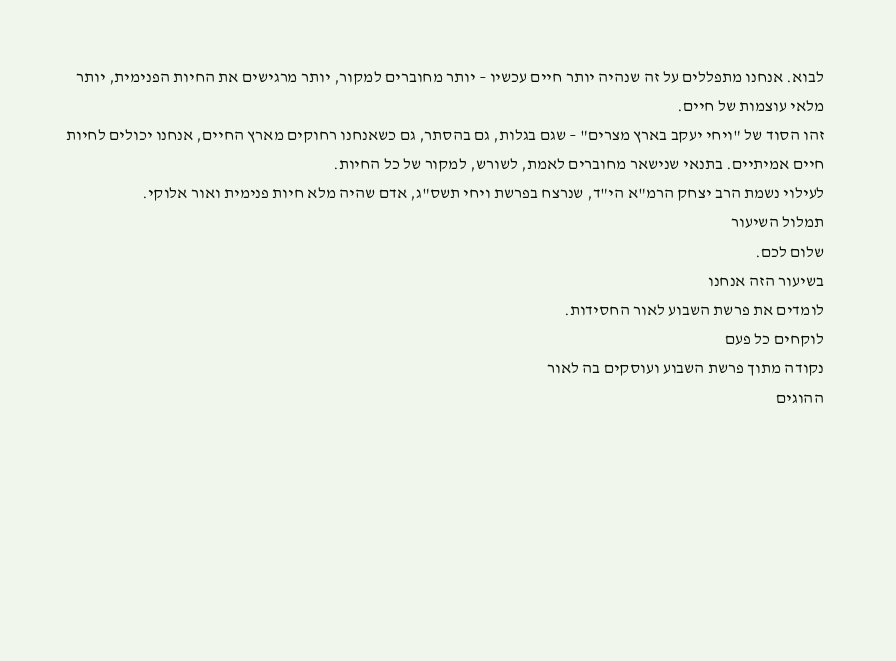לבוא. אנחנו מתפללים על זה שנהיה יותר חיים עכשיו – יותר מחוברים למקור, יותר מרגישים את החיות הפנימית, יותר מלאי עוצמות של חיים.
זהו הסוד של "ויחי יעקב בארץ מצרים" – שגם בגלות, גם בהסתר, גם כשאנחנו רחוקים מארץ החיים, אנחנו יכולים לחיות חיים אמיתיים. בתנאי שנישאר מחוברים לאמת, לשורש, למקור של כל החיות.
לעילוי נשמת הרב יצחק הרמ"א הי"ד, שנרצח בפרשת ויחי תשס"ג, אדם שהיה מלא חיות פנימית ואור אלוקי.
תמלול השיעור
שלום לכם.
בשיעור הזה אנחנו
לומדים את פרשת השבוע לאור החסידות.
לוקחים כל פעם
נקודה מתוך פרשת השבוע ועוסקים בה לאור
ההוגים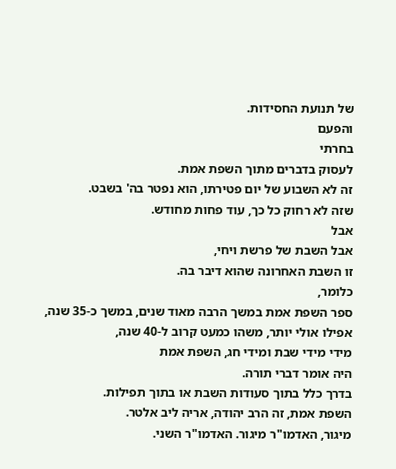של תנועת החסידות.
והפעם
בחרתי
לעסוק בדברים מתוך השפת אמת.
זה לא השבוע של יום פטירתו, הוא נפטר בה' בשבט.
שזה לא רחוק כל כך, עוד פחות מחודש.
אבל
אבל השבת של פרשת ויחי,
זו השבת האחרונה שהוא דיבר בה.
כלומר,
ספר השפת אמת במשך הרבה מאוד שנים, במשך כ-35 שנה, אפילו אולי יותר, משהו כמעט קרוב ל-40 שנה,
מידי מידי שבת ומידי חג, השפת אמת
היה אומר דברי תורה.
בדרך כלל בתוך סעודות השבת או בתוך תפילות.
השפת אמת, זה הרב יהודה, אריה ליב אלטר.
מיגור, האדמו"ר מיגור. האדמו"ר השני.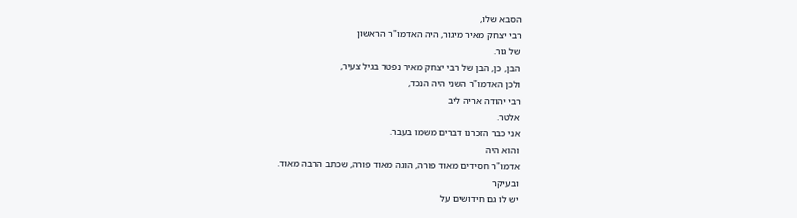הסבא שלו,
רבי יצחק מאיר מיגור, היה האדמו"ר הראשון
של גור.
הבן, כן, הבן של רבי יצחק מאיר נפטר בגיל צעיר,
ולכן האדמו"ר השני היה הנכד,
רבי יהודה אריה ליב
אלטר.
אני כבר הזכרנו דברים משמו בעבר.
והוא היה
אדמו"ר חסידים מאוד פורה, הוגה מאוד פורה, שכתב הרבה מאוד.
ובעיקר
יש לו גם חידושים על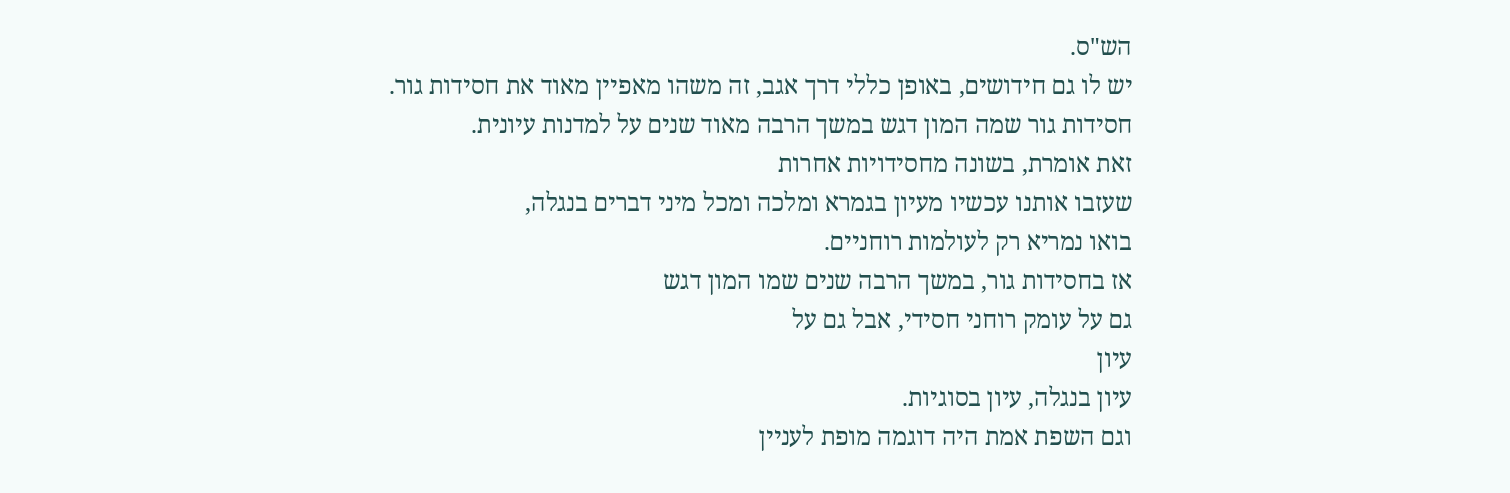הש"ס.
יש לו גם חידושים, באופן כללי דרך אגב, זה משהו מאפיין מאוד את חסידות גור.
חסידות גור שמה המון דגש במשך הרבה מאוד שנים על למדנות עיונית.
זאת אומרת, בשונה מחסידויות אחרות
שעזבו אותנו עכשיו מעיון בגמרא ומלכה ומכל מיני דברים בנגלה,
בואו נמריא רק לעולמות רוחניים.
אז בחסידות גור, במשך הרבה שנים שמו המון דגש
גם על עומק רוחני חסידי, אבל גם על
עיון
עיון בנגלה, עיון בסוגיות.
וגם השפת אמת היה דוגמה מופת לעניין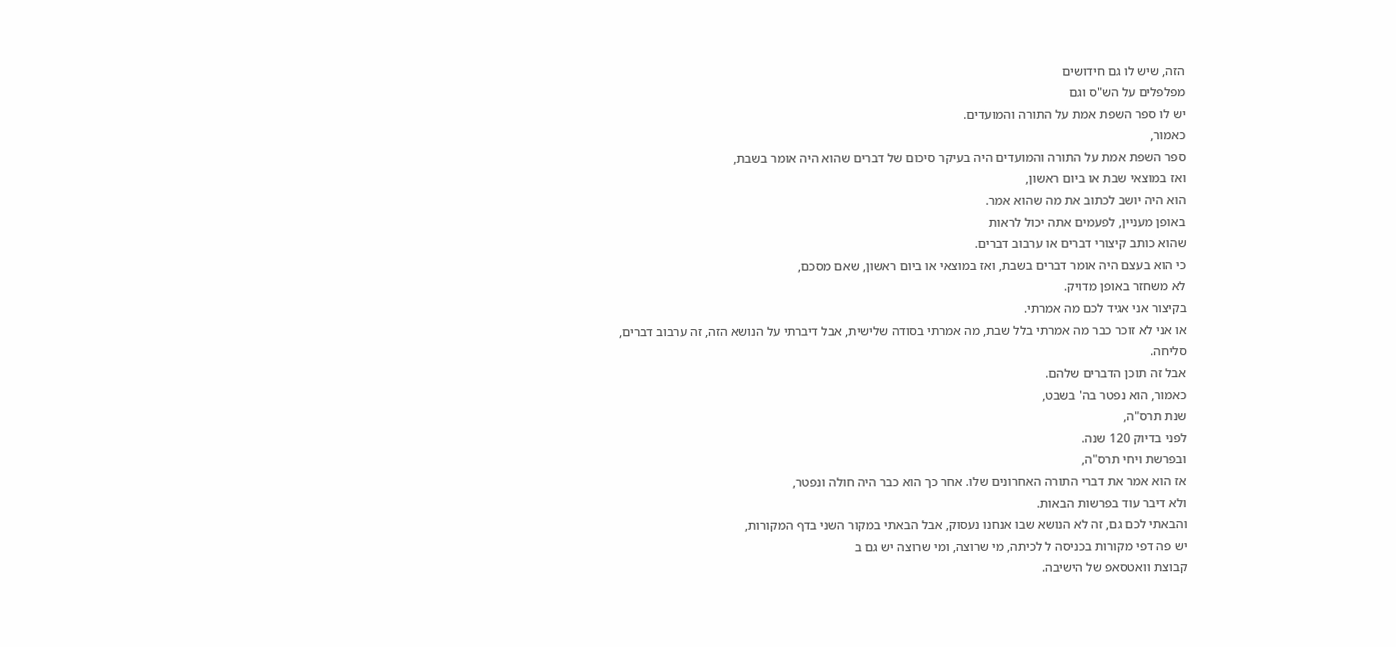הזה, שיש לו גם חידושים
מפלפלים על הש"ס וגם
יש לו ספר השפת אמת על התורה והמועדים.
כאמור,
ספר השפת אמת על התורה והמועדים היה בעיקר סיכום של דברים שהוא היה אומר בשבת,
ואז במוצאי שבת או ביום ראשון,
הוא היה יושב לכתוב את מה שהוא אמר.
באופן מעניין, לפעמים אתה יכול לראות
שהוא כותב קיצורי דברים או ערבוב דברים.
כי הוא בעצם היה אומר דברים בשבת, ואז במוצאי או ביום ראשון, שאם מסכם,
לא משחזר באופן מדויק.
בקיצור אני אגיד לכם מה אמרתי.
או אני לא זוכר כבר מה אמרתי בלל שבת, מה אמרתי בסודה שלישית, אבל דיברתי על הנושא הזה, זה ערבוב דברים,
סליחה.
אבל זה תוכן הדברים שלהם.
כאמור, הוא נפטר בה' בשבט,
שנת תרס"ה,
לפני בדיוק 120 שנה.
ובפרשת ויחי תרס"ה,
אז הוא אמר את דברי התורה האחרונים שלו. אחר כך הוא כבר היה חולה ונפטר,
ולא דיבר עוד בפרשות הבאות.
והבאתי לכם גם, זה לא הנושא שבו אנחנו נעסוק, אבל הבאתי במקור השני בדף המקורות,
יש פה דפי מקורות בכניסה ל לכיתה, מי שרוצה, ומי שרוצה יש גם ב
קבוצת וואטסאפ של הישיבה.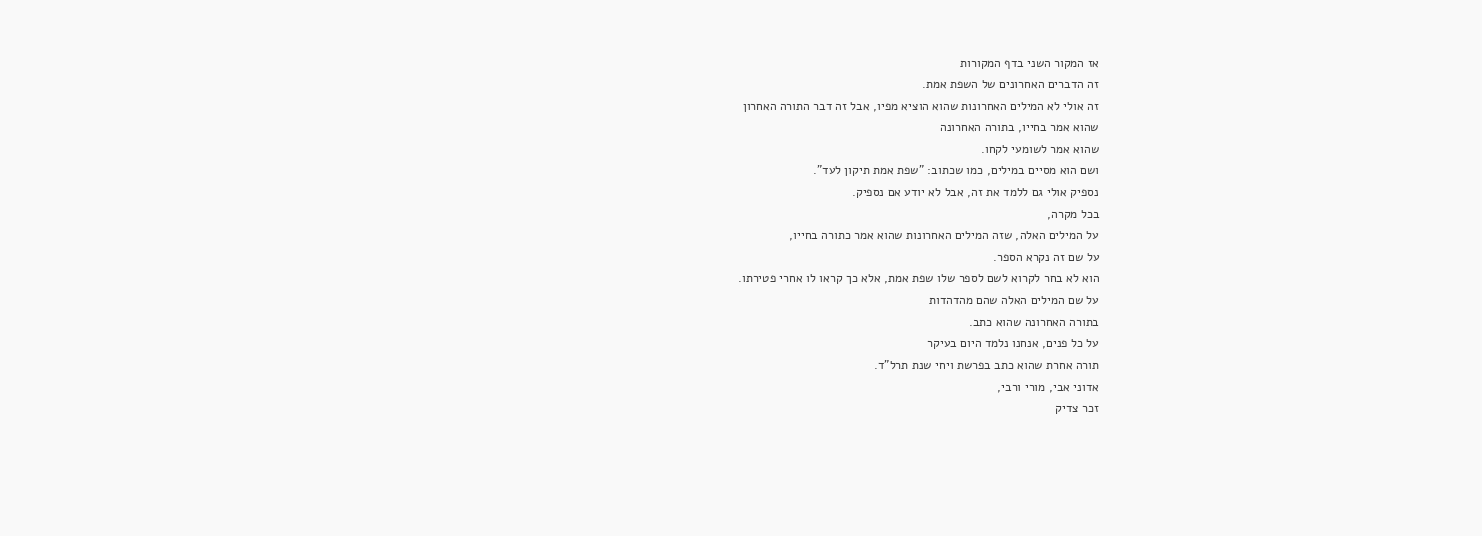אז המקור השני בדף המקורות
זה הדברים האחרונים של השפת אמת.
זה אולי לא המילים האחרונות שהוא הוציא מפיו, אבל זה דבר התורה האחרון
שהוא אמר בחייו, בתורה האחרונה
שהוא אמר לשומעי לקחו.
ושם הוא מסיים במילים, כמו שכתוב: "שפת אמת תיקון לעד".
נספיק אולי גם ללמד את זה, אבל לא יודע אם נספיק.
בכל מקרה,
על המילים האלה, שזה המילים האחרונות שהוא אמר כתורה בחייו,
על שם זה נקרא הספר.
הוא לא בחר לקרוא לשם לספר שלו שפת אמת, אלא כך קראו לו אחרי פטירתו.
על שם המילים האלה שהם מהדהדות
בתורה האחרונה שהוא כתב.
על כל פנים, אנחנו נלמד היום בעיקר
תורה אחרת שהוא כתב בפרשת ויחי שנת תרל"ד.
אדוני אבי, מורי ורבי,
זכר צדיק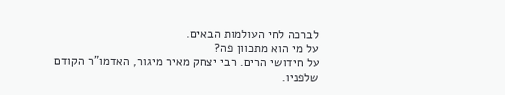לברכה לחי העולמות הבאים.
על מי הוא מתכוון פה?
על חידושי הרים. רבי יצחק מאיר מיגור, האדמו"ר הקודם שלפניו.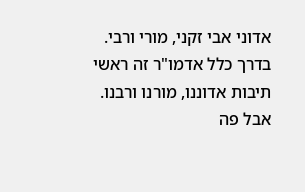אדוני אבי זקני, מורי ורבי.
בדרך כלל אדמו"ר זה ראשי תיבות אדוננו, מורנו ורבנו.
אבל פה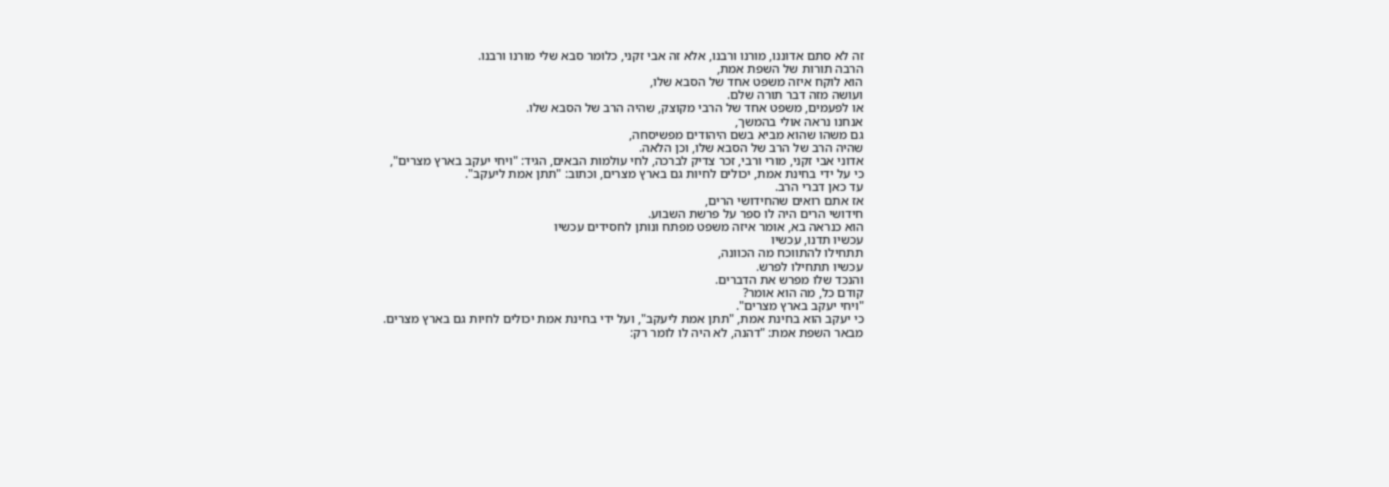זה לא סתם אדוננו, מורנו ורבנו, אלא זה אבי זקני, כלומר סבא שלי מורנו ורבנו.
הרבה תורות של השפת אמת,
הוא לוקח איזה משפט אחד של הסבא שלו,
ועושה מזה דבר תורה שלם.
או לפעמים, משפט אחד של הרבי מקוצק, שהיה הרב של הסבא שלו.
אנחנו נראה אולי בהמשך,
גם משהו שהוא מביא בשם היהודים מפשיסחה,
שהיה הרב של הרב של הסבא שלו, וכן הלאה.
אדוני אבי זקני, מורי ורבי, זכר צדיק לברכה, לחי עולמות הבאים, הגיד: "ויחי יעקב בארץ מצרים",
כי על ידי בחינת אמת, יכולים לחיות גם בארץ מצרים, וכתוב: "תתן אמת ליעקב".
עד כאן דברי הרב.
אז אתם רואים שהחידושי הרים,
חידושי הרים היה לו ספר על פרשת השבוע.
הוא כנראה בא, אומר איזה משפט מפתח ונותן לחסידים עכשיו
עכשיו תדנו, עכשיו
תתחילו להתווכח מה הכוונה,
עכשיו תתחילו לפרש.
והנכד שלו מפרש את הדברים.
קודם כל, מה הוא אומר?
"ויחי יעקב בארץ מצרים".
כי יעקב הוא בחינת אמת, "תתן אמת ליעקב", ועל ידי בחינת אמת יכולים לחיות גם בארץ מצרים.
מבאר השפת אמת: "דהנה, לא היה לו לומר רק: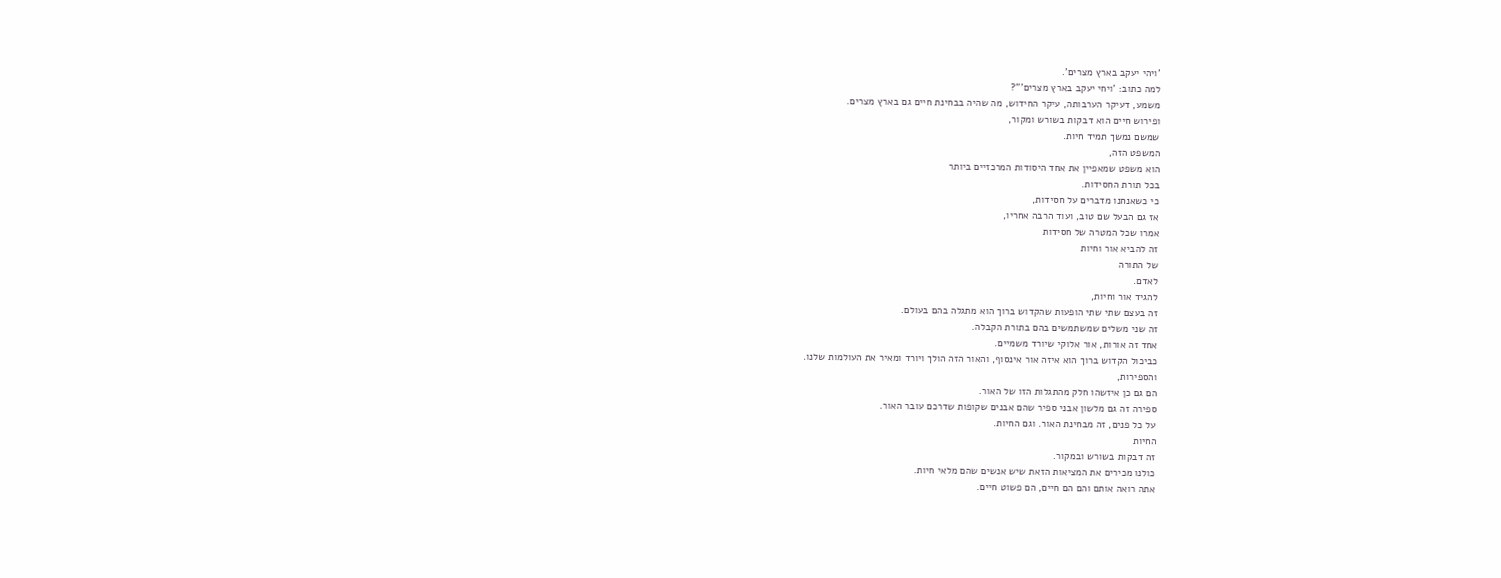'ויהי יעקב בארץ מצרים'.
למה כתוב: 'ויחי יעקב בארץ מצרים'"?
משמע, דעיקר הערבותה, עיקר החידוש, מה שהיה בבחינת חיים גם בארץ מצרים.
ופירוש חיים הוא דבקות בשורש ומקור,
שמשם נמשך תמיד חיות.
המשפט הזה,
הוא משפט שמאפיין את אחד היסודות המרכזיים ביותר
בכל תורת החסידות.
כי כשאנחנו מדברים על חסידות,
אז גם הבעל שם טוב, ועוד הרבה אחריו,
אמרו שכל המטרה של חסידות
זה להביא אור וחיות
של התורה
לאדם.
להגיד אור וחיות,
זה בעצם שתי שתי הופעות שהקדוש ברוך הוא מתגלה בהם בעולם.
זה שני משלים שמשתמשים בהם בתורת הקבלה.
אחד זה אורות, אור אלוקי שיורד משמיים.
כביכול הקדוש ברוך הוא איזה אור אינסוף, והאור הזה הולך ויורד ומאיר את העולמות שלנו.
והספירות,
הם גם כן איזשהו חלק מהתגלות הזו של האור.
ספירה זה גם מלשון אבני ספיר שהם אבנים שקופות שדרכם עובר האור.
על כל פנים, זה מבחינת האור. וגם החיות.
החיות
זה דבקות בשורש ובמקור.
כולנו מכירים את המציאות הזאת שיש אנשים שהם מלאי חיות.
אתה רואה אותם והם הם חיים, הם פשוט חיים.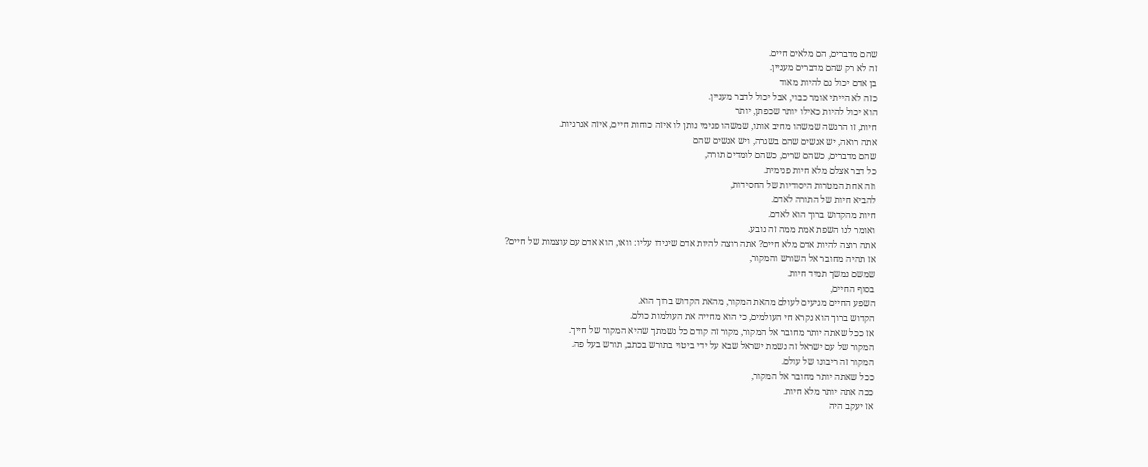שהם מדברים, הם מלאים חיים.
זה לא רק שהם מדברים מעניין.
בן אדם יכול גם להיות מאוד
כזה לא הייתי אומר כבוי, אבל יכול לדבר מעניין.
הוא יכול להיות כאילו יותר שכפתן, יותר
חיות, זו הרגשה שמשהו מחיב אותו, שמשהו פנימי נותן לו איזה כוחות חיים, איזה אנרגיות.
אתה רואה, יש אנשים שהם בשגרה, ויש אנשים שהם
שהם מדברים, כשהם שרים, כשהם לומדים תורה,
כל דבר אצלם מלא חיות פנימית.
וזה אחת המטרות היסודיות של החסידות,
להביא חיות של התורה לאדם.
חיות מהקדוש ברוך הוא לאדם.
ואומר לנו השפת אמת ממה זה נובע.
אתה רוצה להיות אדם מלא חיים? אתה רוצה להיות אדם שיגידו עליו: וואו, הוא אדם עם עוצמות של חיים?
אז תהיה מחובר אל השורש והמקור,
שמשם נמשך תמיד חיות.
בסוף החיים,
השפע החיים מגיעים לעולם מהאת המקור, מהאת הקדוש ברוך הוא.
הקדוש ברוך הוא נקרא חי העולמים, כי הוא מחייה את העולמות כולם.
אז ככל שאתה יותר מחובר אל המקור, מקור זה קודם כל נשמתך שהיא המקור של חייך.
המקור של עם ישראל זה נשמת ישראל שבא על ידי ביטוי בתורש בכתב, תורש בעל פה.
המקור זה ריבונו של עולם.
ככל שאתה יותר מחובר אל המקור,
ככה אתה יותר מלא חיות.
אז יעקב היה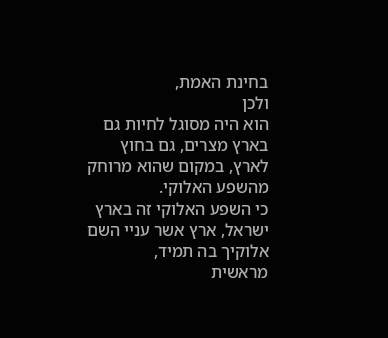בחינת האמת,
ולכן
הוא היה מסוגל לחיות גם בארץ מצרים, גם בחוץ לארץ, במקום שהוא מרוחק
מהשפע האלוקי.
כי השפע האלוקי זה בארץ ישראל, ארץ אשר עניי השם אלוקיך בה תמיד,
מראשית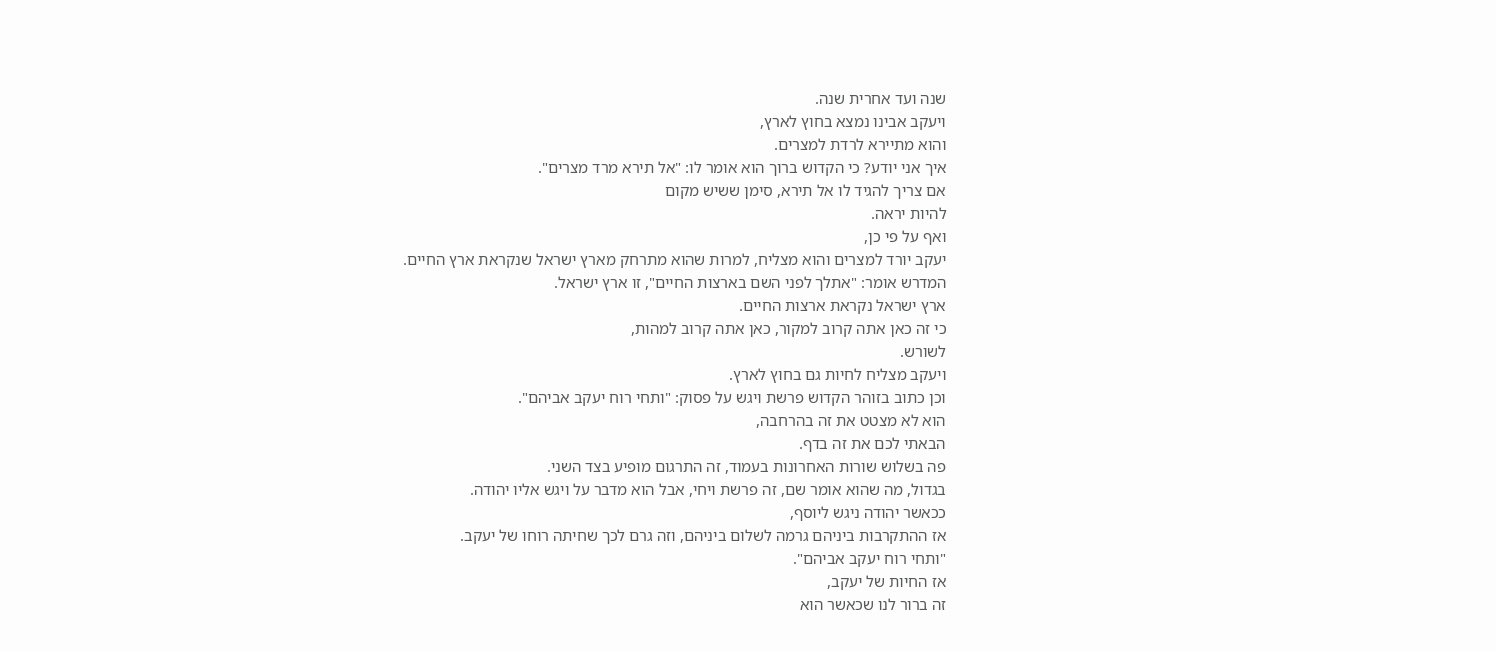שנה ועד אחרית שנה.
ויעקב אבינו נמצא בחוץ לארץ,
והוא מתיירא לרדת למצרים.
איך אני יודע? כי הקדוש ברוך הוא אומר לו: "אל תירא מרד מצרים".
אם צריך להגיד לו אל תירא, סימן ששיש מקום
להיות יראה.
ואף על פי כן,
יעקב יורד למצרים והוא מצליח, למרות שהוא מתרחק מארץ ישראל שנקראת ארץ החיים.
המדרש אומר: "אתלך לפני השם בארצות החיים", זו ארץ ישראל.
ארץ ישראל נקראת ארצות החיים.
כי זה כאן אתה קרוב למקור, כאן אתה קרוב למהות,
לשורש.
ויעקב מצליח לחיות גם בחוץ לארץ.
וכן כתוב בזוהר הקדוש פרשת ויגש על פסוק: "ותחי רוח יעקב אביהם".
הוא לא מצטט את זה בהרחבה,
הבאתי לכם את זה בדף.
פה בשלוש שורות האחרונות בעמוד, זה התרגום מופיע בצד השני.
בגדול, מה שהוא אומר שם, זה פרשת ויחי, אבל הוא מדבר על ויגש אליו יהודה.
ככאשר יהודה ניגש ליוסף,
אז ההתקרבות ביניהם גרמה לשלום ביניהם, וזה גרם לכך שחיתה רוחו של יעקב.
"ותחי רוח יעקב אביהם".
אז החיות של יעקב,
זה ברור לנו שכאשר הוא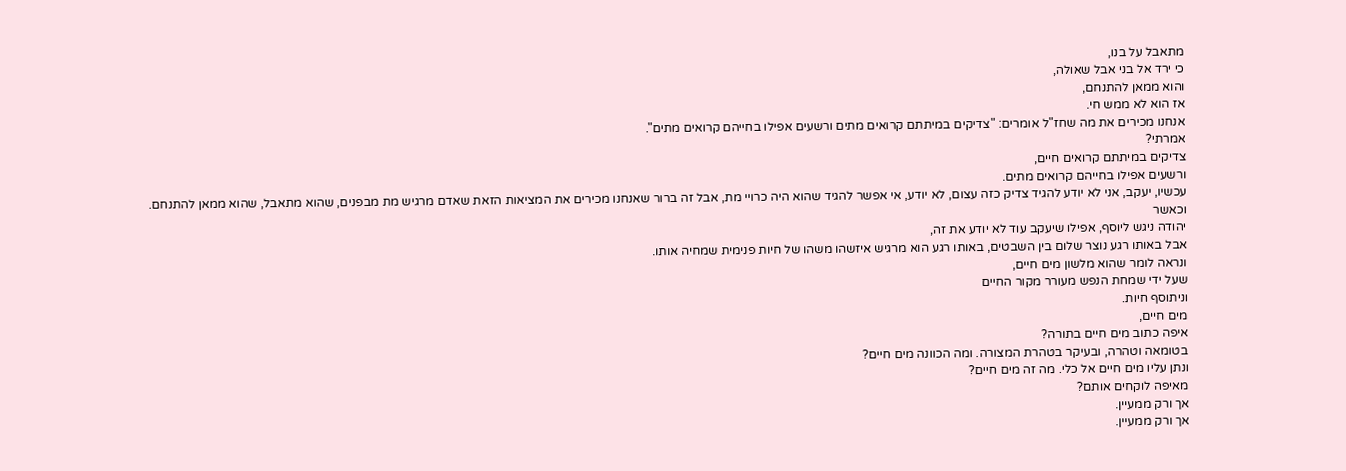מתאבל על בנו,
כי ירד אל בני אבל שאולה,
והוא ממאן להתנחם,
אז הוא לא ממש חי.
אנחנו מכירים את מה שחז"ל אומרים: "צדיקים במיתתם קרואים מתים ורשעים אפילו בחייהם קרואים מתים".
אמרתי?
צדיקים במיתתם קרואים חיים,
ורשעים אפילו בחייהם קרואים מתים.
עכשיו, יעקב, אני לא יודע להגיד צדיק כזה עצום, לא יודע, אי אפשר להגיד שהוא היה כרויי מת, אבל זה ברור שאנחנו מכירים את המציאות הזאת שאדם מרגיש מת מבפנים, שהוא מתאבל, שהוא ממאן להתנחם.
וכאשר
יהודה ניגש ליוסף, אפילו שיעקב עוד לא יודע את זה,
אבל באותו רגע נוצר שלום בין השבטים, באותו רגע הוא מרגיש איזשהו משהו של חיות פנימית שמחיה אותו.
ונראה לומר שהוא מלשון מים חיים,
שעל ידי שמחת הנפש מעורר מקור החיים
וניתוסף חיות.
מים חיים,
איפה כתוב מים חיים בתורה?
בטומאה וטהרה, ובעיקר בטהרת המצורה. ומה הכוונה מים חיים?
ונתן עליו מים חיים אל כלי. מה זה מים חיים?
מאיפה לוקחים אותם?
אך ורק ממעיין.
אך ורק ממעיין.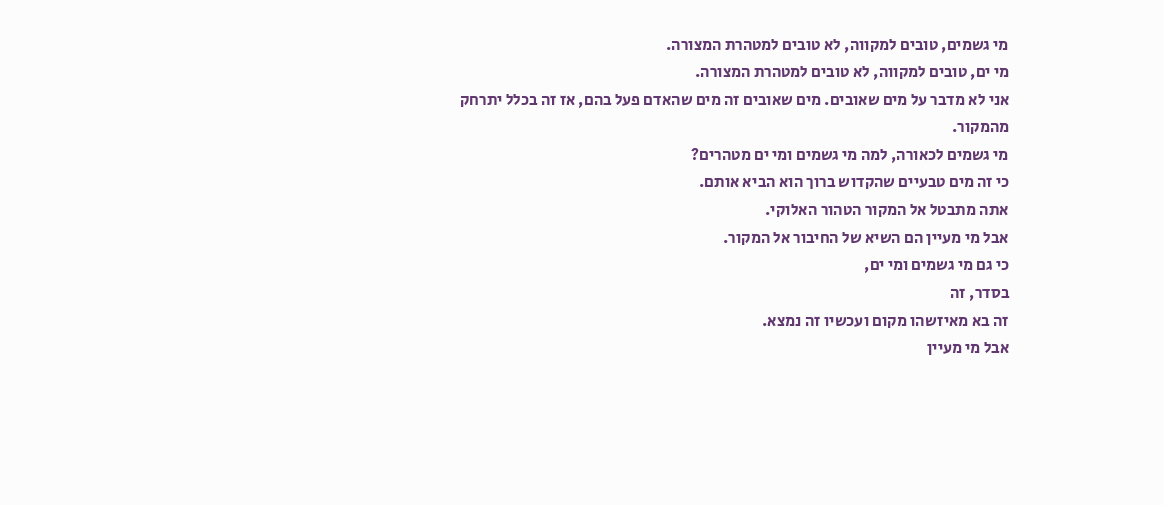מי גשמים, טובים למקווה, לא טובים למטהרת המצורה.
מי ים, טובים למקווה, לא טובים למטהרת המצורה.
אני לא מדבר על מים שאובים. מים שאובים זה מים שהאדם פעל בהם, אז זה בכלל יתרחק מהמקור.
מי גשמים לכאורה, למה מי גשמים ומי ים מטהרים?
כי זה מים טבעיים שהקדוש ברוך הוא הביא אותם.
אתה מתבטל אל המקור הטהור האלוקי.
אבל מי מעיין הם השיא של החיבור אל המקור.
כי גם מי גשמים ומי ים,
בסדר, זה
זה בא מאיזשהו מקום ועכשיו זה נמצא.
אבל מי מעיין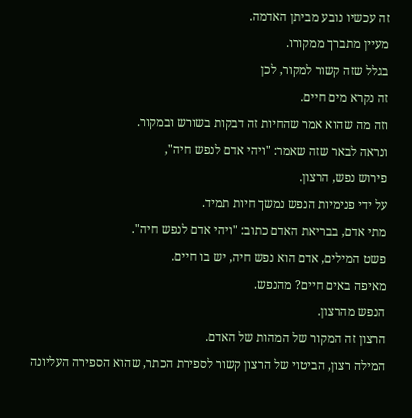זה עכשיו נובע מביתן האדמה.
מעיין מתברך ממקורו.
בגלל שזה קשור למקור, לכן
זה נקרא מים חיים.
וזה מה שהוא אמר שהחיות זה דבקות בשורש ובמקור.
ונראה לבאר שזה שאמר: "ויהי אדם לנפש חיה",
פירוש נפש, הרצון.
על ידי פנימיות הנפש נמשך חיות תמיד.
מתי אדם, בבריאת האדם כתוב: "ויהי אדם לנפש חיה".
פשט המילים, אדם הוא נפש חיה, יש בו חיים.
מאיפה באים חיים? מהנפש.
הנפש מהרצון.
הרצון זה המקור של המהות של האדם.
המילה רצון, הביטוי של הרצון קשור לספירת הכתר, שהוא הספירה העליונה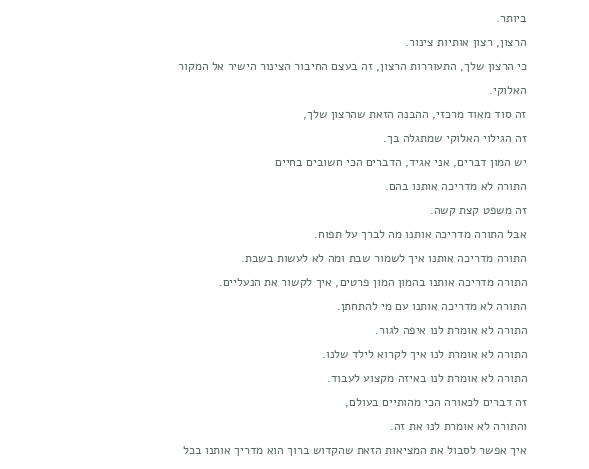ביותר.
הרצון, רצון אותיות צינור.
כי הרצון שלך, התעוררות הרצון, זה בעצם החיבור הצינור הישיר אל המקור האלוקי.
זה סוד מאוד מרכזי, ההבנה הזאת שהרצון שלך,
זה הגילוי האלוקי שמתגלה בך.
יש המון דברים, אני אגיד, הדברים הכי חשובים בחיים
התורה לא מדריכה אותנו בהם.
זה משפט קצת קשה.
אבל התורה מדריכה אותנו מה לברך על תפוח.
התורה מדריכה אותנו איך לשמור שבת ומה לא לעשות בשבת.
התורה מדריכה אותנו בהמון המון פרטים, איך לקשור את הנעליים.
התורה לא מדריכה אותנו עם מי להתחתן.
התורה לא אומרת לנו איפה לגור.
התורה לא אומרת לנו איך לקרוא לילד שלנו.
התורה לא אומרת לנו באיזה מקצוע לעבוד.
זה דברים לכאורה הכי מהותיים בעולם,
והתורה לא אומרת לנו את זה.
איך אפשר לסבול את המציאות הזאת שהקדוש ברוך הוא מדריך אותנו בכל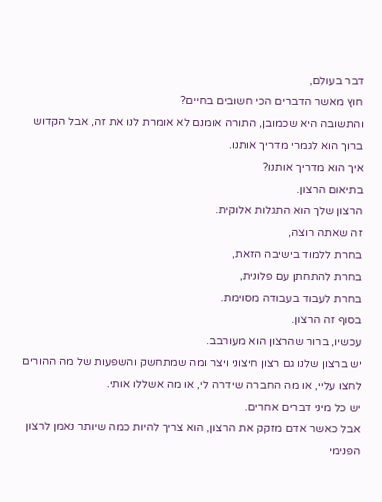דבר בעולם,
חוץ מאשר הדברים הכי חשובים בחיים?
והתשובה היא שכמובן, התורה אומנם לא אומרת לנו את זה, אבל הקדוש ברוך הוא לגמרי מדריך אותנו.
איך הוא מדריך אותנו?
בתיאום הרצון.
הרצון שלך הוא התגלות אלוקית.
זה שאתה רוצה,
בחרת ללמוד בישיבה הזאת,
בחרת להתחתן עם פלונית,
בחרת לעבוד בעבודה מסוימת.
בסוף זה הרצון.
עכשיו, ברור שהרצון הוא מעורבב.
יש ברצון שלנו גם רצון חיצוני ויצר ומה שמתחשק והשפעות של מה ההורים לחצו עליי, או מה החברה שידרה לי, או מה אשללו אותי.
יש כל מיני דברים אחרים.
אבל כאשר אדם מזקק את הרצון, הוא צריך להיות כמה שיותר נאמן לרצון הפנימי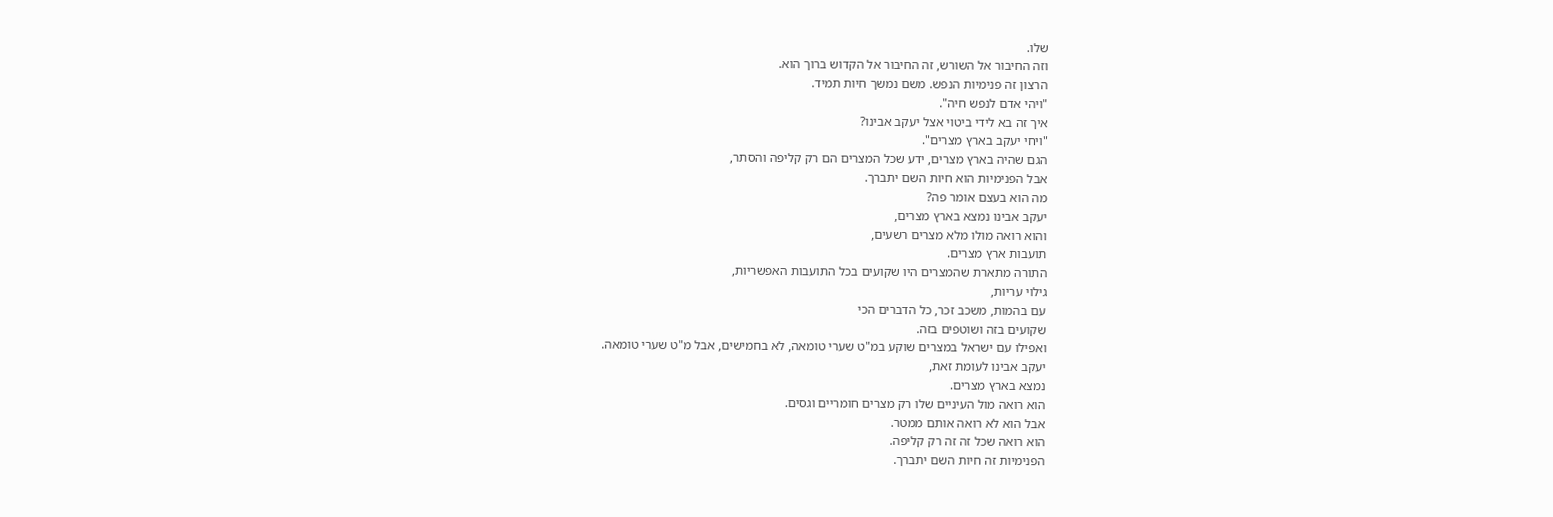שלו.
וזה החיבור אל השורש, זה החיבור אל הקדוש ברוך הוא.
הרצון זה פנימיות הנפש. משם נמשך חיות תמיד.
"ויהי אדם לנפש חיה".
איך זה בא לידי ביטוי אצל יעקב אבינו?
"ויחי יעקב בארץ מצרים".
הגם שהיה בארץ מצרים, ידע שכל המצרים הם רק קליפה והסתר,
אבל הפנימיות הוא חיות השם יתברך.
מה הוא בעצם אומר פה?
יעקב אבינו נמצא בארץ מצרים,
והוא רואה מולו מלא מצרים רשעים,
תועבות ארץ מצרים.
התורה מתארת שהמצרים היו שקועים בכל התועבות האפשריות,
גילוי עריות,
עם בהמות, משכב זכר, כל הדברים הכי
שקועים בזה ושוטפים בזה.
ואפילו עם ישראל במצרים שוקע במ"ט שערי טומאה, לא בחמישים, אבל מ"ט שערי טומאה.
יעקב אבינו לעומת זאת,
נמצא בארץ מצרים.
הוא רואה מול העיניים שלו רק מצרים חומריים וגסים.
אבל הוא לא רואה אותם ממטר.
הוא רואה שכל זה זה רק קליפה.
הפנימיות זה חיות השם יתברך.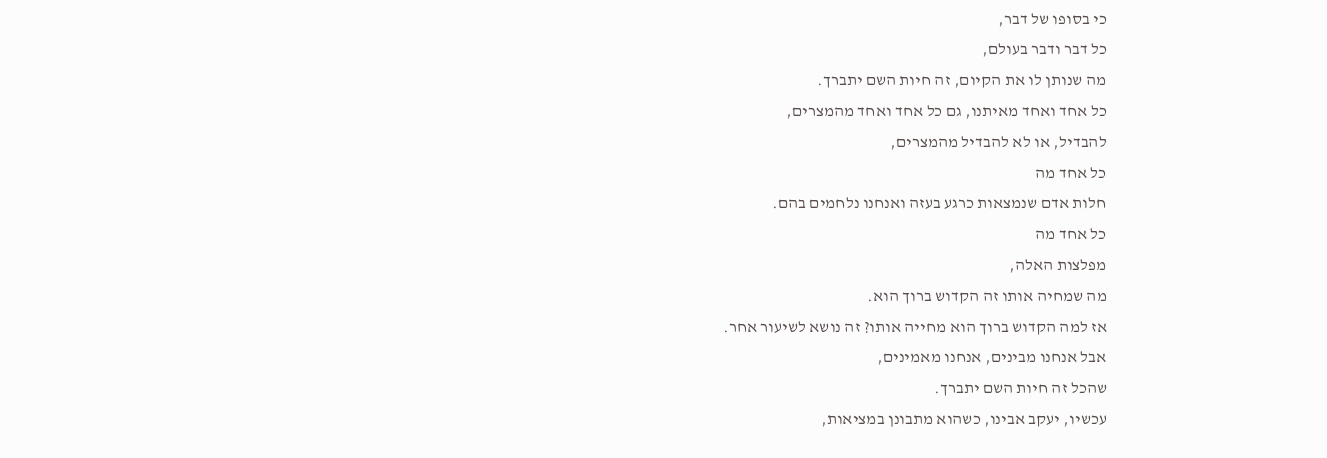כי בסופו של דבר,
כל דבר ודבר בעולם,
מה שנותן לו את הקיום, זה חיות השם יתברך.
כל אחד ואחד מאיתנו, גם כל אחד ואחד מהמצרים,
להבדיל, או לא להבדיל מהמצרים,
כל אחד מה
חלות אדם שנמצאות כרגע בעזה ואנחנו נלחמים בהם.
כל אחד מה
מפלצות האלה,
מה שמחיה אותו זה הקדוש ברוך הוא.
אז למה הקדוש ברוך הוא מחייה אותו? זה נושא לשיעור אחר.
אבל אנחנו מבינים, אנחנו מאמינים,
שהכל זה חיות השם יתברך.
עכשיו, יעקב אבינו, כשהוא מתבונן במציאות,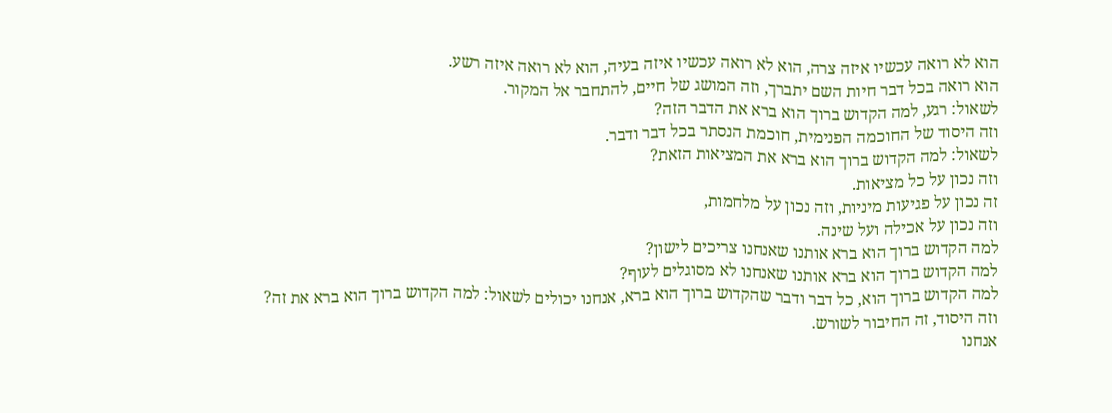הוא לא רואה עכשיו איזה צרה, הוא לא רואה עכשיו איזה בעיה, הוא לא רואה איזה רשע.
הוא רואה בכל דבר חיות השם יתברך, וזה המושג של חיים, להתחבר אל המקור.
לשאול: רגע, למה הקדוש ברוך הוא ברא את הדבר הזה?
וזה היסוד של החוכמה הפנימית, חוכמת הנסתר בכל דבר ודבר.
לשאול: למה הקדוש ברוך הוא ברא את המציאות הזאת?
וזה נכון על כל מציאות.
זה נכון על פגיעות מיניות, וזה נכון על מלחמות,
וזה נכון על אכילה ועל שינה.
למה הקדוש ברוך הוא ברא אותנו שאנחנו צריכים לישון?
למה הקדוש ברוך הוא ברא אותנו שאנחנו לא מסוגלים לעוף?
למה הקדוש ברוך הוא, כל דבר ודבר שהקדוש ברוך הוא ברא, אנחנו יכולים לשאול: למה הקדוש ברוך הוא ברא את זה?
וזה היסוד, זה החיבור לשורש.
אנחנו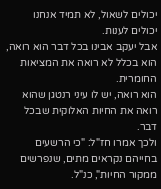יכולים לשאול, לא תמיד אנחנו יכולים לענות.
אבל יעקב אבינו בכל דבר הוא רואה, הוא בכלל לא רואה את המציאות החומרית.
הוא רואה, יש לו עיני רנטגן שהוא רואה את החיות האלוקית שבכל דבר.
ולכך אמרו חז"ל: "כי הרשעים בחייהם נקראים מתים, שנפרשים ממקור החיות", כנ"ל.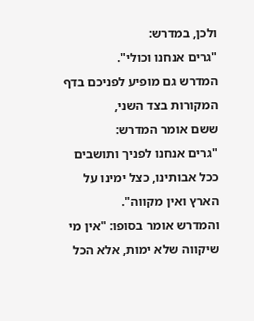ולכן, במדרש:
"גרים אנחנו וכולי".
המדרש גם מופיע לפניכם בדף המקורות בצד השני,
ששם אומר המדרש:
"גרים אנחנו לפניך ותושבים ככל אבותינו, כצל ימינו על הארץ ואין מקווה".
והמדרש אומר בסופו: "אין מי שיקווה שלא ימות, אלא הכל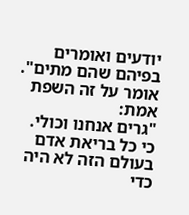יודעים ואומרים בפיהם שהם מתים".
אומר על זה השפת אמת:
"גרים אנחנו וכולי.
כי כל בריאת אדם בעולם הזה לא היה כדי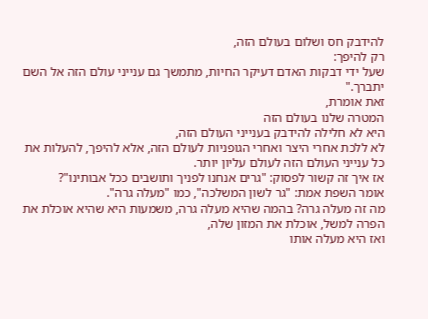להידבק חס ושלום בעולם הזה,
רק להיפך:
שעל ידי דבקות האדם דעיקר החיות, מתמשך גם ענייני עולם הזה אל השם יתברך."
זאת אומרת,
המטרה שלנו בעולם הזה
היא לא חלילה להידבק בענייני העולם הזה,
לא ללכת אחרי היצר ואחרי הגופניות לעולם הזה, אלא להיפך, להעלות את כל ענייני העולם הזה לעולם עליון יותר.
אז איך זה קשור לפסוק: "גרים אנחנו לפניך ותושבים ככל אבותינו"?
אומר השפת אמת: "גר לשון המשלכה", כמו "מעלה גרה".
מה זה מעלה גרה? בהמה שהיא מעלה גרה, משמעות היא שהיא אוכלת את הפרה למשל, אוכלת את המזון שלה,
ואז היא מעלה אותו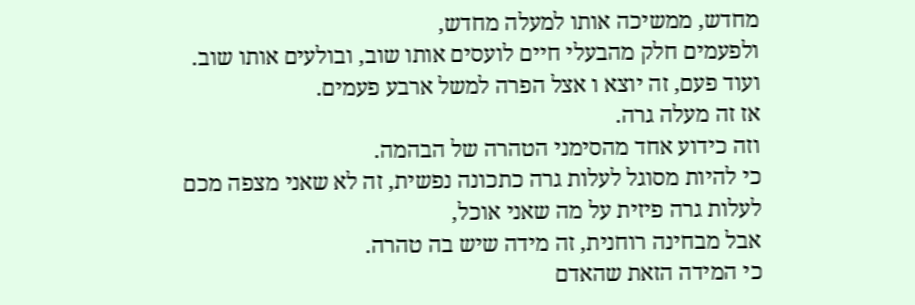מחדש, ממשיכה אותו למעלה מחדש,
ולפעמים חלק מהבעלי חיים לועסים אותו שוב, ובולעים אותו שוב.
ועוד פעם, זה יוצא ו אצל הפרה למשל ארבע פעמים.
אז זה מעלה גרה.
וזה כידוע אחד מהסימני הטהרה של הבהמה.
כי להיות מסוגל לעלות גרה כתכונה נפשית, זה לא שאני מצפה מכם לעלות גרה פיזית על מה שאני אוכל,
אבל מבחינה רוחנית, זה מידה שיש בה טהרה.
כי המידה הזאת שהאדם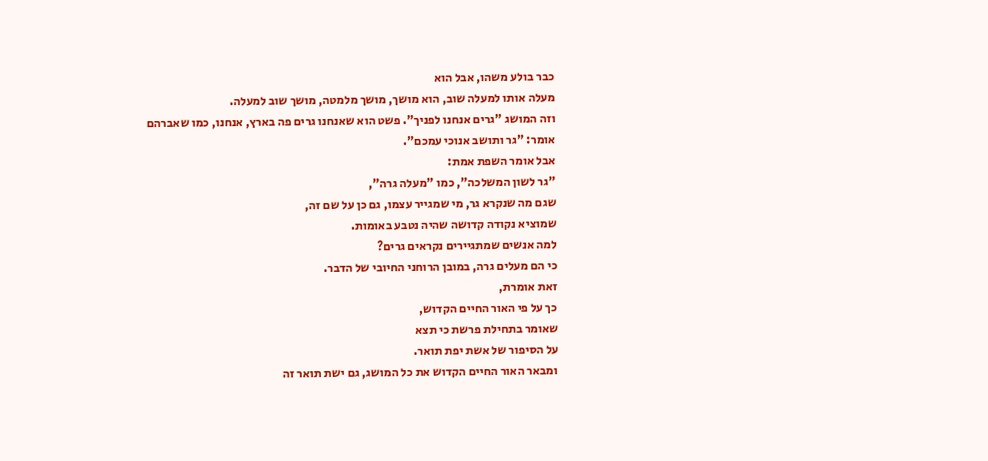כבר בולע משהו, אבל הוא
מעלה אותו למעלה שוב, הוא מושך, מושך מלמטה, מושך שוב למעלה.
וזה המושג "גרים אנחנו לפניך". פשט הוא שאנחנו גרים פה בארץ, אנחנו, כמו שאברהם אומר: "גר ותושב אנוכי עמכם".
אבל אומר השפת אמת:
"גר לשון המשלכה", כמו "מעלה גרה",
שגם מה שנקרא גר, מי שמגייר עצמו, גם כן על שם זה,
שמוציא נקודה קדושה שהיה נטבע באומות.
למה אנשים שמתגיירים נקראים גרים?
כי הם מעלים גרה, במובן הרוחני החיובי של הדבר.
זאת אומרת,
כך על פי האור החיים הקדוש,
שאומר בתחילת פרשת כי תצא
על הסיפור של אשת יפת תואר.
ומבאר האור החיים הקדוש את כל המושג, גם ישת תואר זה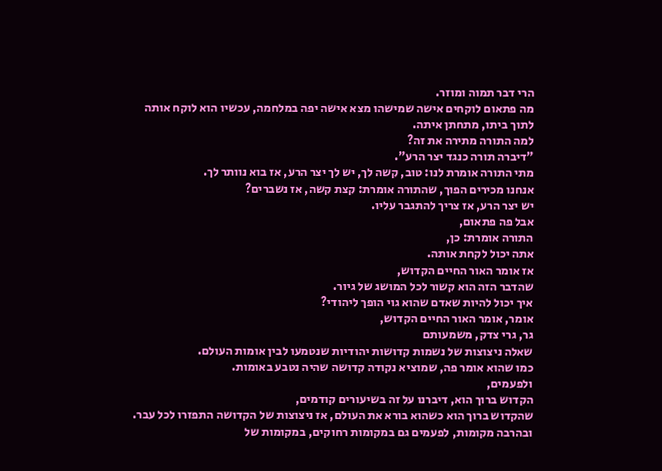הרי דבר תמוה ומוזר.
מה פתאום לוקחים אישה שמישהו מצא אישה יפה במלחמה, עכשיו הוא לוקח אותה לתוך ביתו, מתחתן איתה.
למה התורה מתירה את זה?
"דיברה תורה כנגד יצר הרע".
מתי התורה אומרת לנו: טוב, קשה לך, יש לך יצר הרע, אז בוא נוותר לך.
אנחנו מכירים הפוך, שהתורה אומרת: קצת קשה, אז נשברים?
יש יצר הרע, אז צריך להתגבר עליו.
אבל פה פתאום,
התורה אומרת: כן,
אתה יכול לקחת אותה.
אז אומר האור החיים הקדוש,
שהדבר הזה הוא קשור לכל המושג של גיור.
איך יכול להיות שאדם שהוא גוי הופך ליהודי?
אומר, אומר האור החיים הקדוש,
גר, גרי צדק, משמעותם
שאלה ניצוצות של נשמות קדושות יהודיות שנטמעו לבין אומות העולם.
כמו שהוא אומר פה, שמוציא נקודה קדושה שהיה נטבע באומות.
ולפעמים,
הקדוש ברוך הוא, דיברנו על זה בשיעורים קודמים,
שהקדוש ברוך הוא כשהוא בורא את העולם, אז ניצוצות של הקדושה התפזרו לכל עבר.
ובהרבה מקומות, לפעמים גם במקומות רחוקים, במקומות של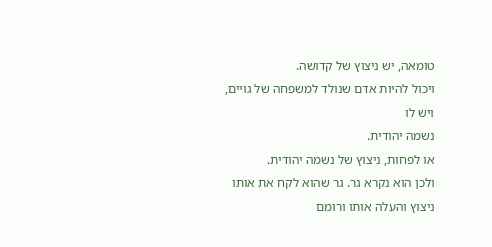טומאה, יש ניצוץ של קדושה.
ויכול להיות אדם שנולד למשפחה של גויים, ויש לו
נשמה יהודית.
או לפחות, ניצוץ של נשמה יהודית.
ולכן הוא נקרא גר. גר שהוא לקח את אותו ניצוץ והעלה אותו ורומם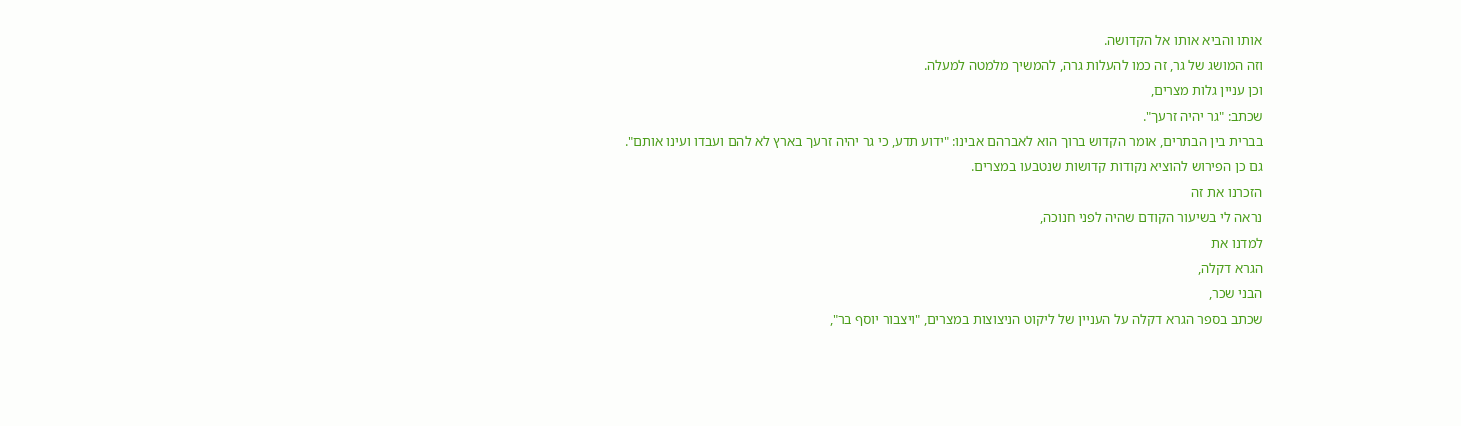אותו והביא אותו אל הקדושה.
וזה המושג של גר, זה כמו להעלות גרה, להמשיך מלמטה למעלה.
וכן עניין גלות מצרים,
שכתב: "גר יהיה זרעך".
בברית בין הבתרים, אומר הקדוש ברוך הוא לאברהם אבינו: "ידוע תדע, כי גר יהיה זרעך בארץ לא להם ועבדו ועינו אותם".
גם כן הפירוש להוציא נקודות קדושות שנטבעו במצרים.
הזכרנו את זה
נראה לי בשיעור הקודם שהיה לפני חנוכה,
למדנו את
הגרא דקלה,
הבני שכר,
שכתב בספר הגרא דקלה על העניין של ליקוט הניצוצות במצרים, "ויצבור יוסף בר",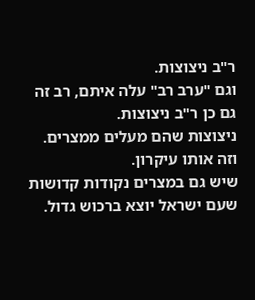ר"ב ניצוצות.
וגם "ערב רב" עלה איתם, רב זה גם כן ר"ב ניצוצות.
ניצוצות שהם מעלים ממצרים.
וזה אותו עיקרון.
שיש גם במצרים נקודות קדושות שעם ישראל יוצא ברכוש גדול.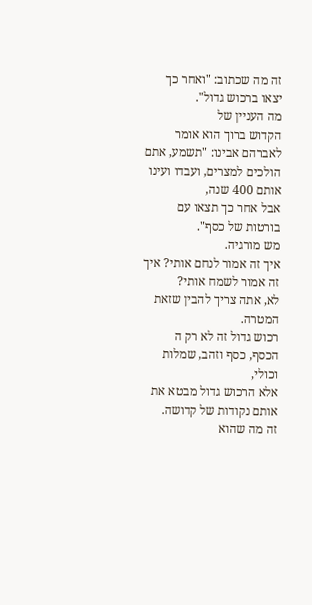זה מה שכתוב: "ואחר כך יצאו ברכוש גדול".
מה העניין של
הקדוש ברוך הוא אומר לאברהם אבינו: "תשמע, אתם הולכים למצרים, ועבדו ועינו אותם 400 שנה,
אבל אחר כך תצאו עם בורטות של כסף".
מש מורגיה.
איך זה אמור לנחם אותי? איך זה אמור לשמח אותי?
לא, אתה צריך להבין שזאת המטרה.
רכוש גדול זה לא רק ה
הכסף, כסף וזהב, שמלות וכולי,
אלא הרכוש גדול מבטא את אותם נקודות של קדושה.
זה מה שהוא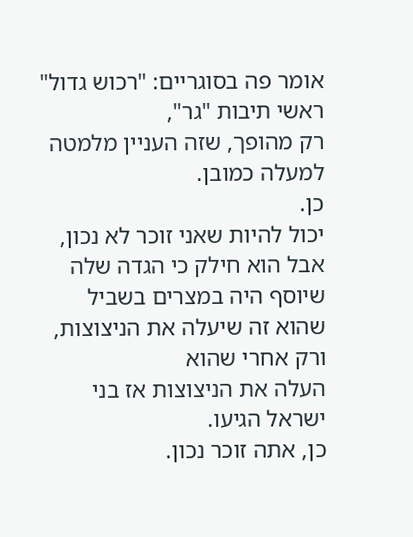אומר פה בסוגריים: "רכוש גדול" ראשי תיבות "גר",
רק מהופך, שזה העניין מלמטה למעלה כמובן.
כן.
יכול להיות שאני זוכר לא נכון, אבל הוא חילק כי הגדה שלה
שיוסף היה במצרים בשביל שהוא זה שיעלה את הניצוצות, ורק אחרי שהוא
העלה את הניצוצות אז בני ישראל הגיעו.
כן, אתה זוכר נכון.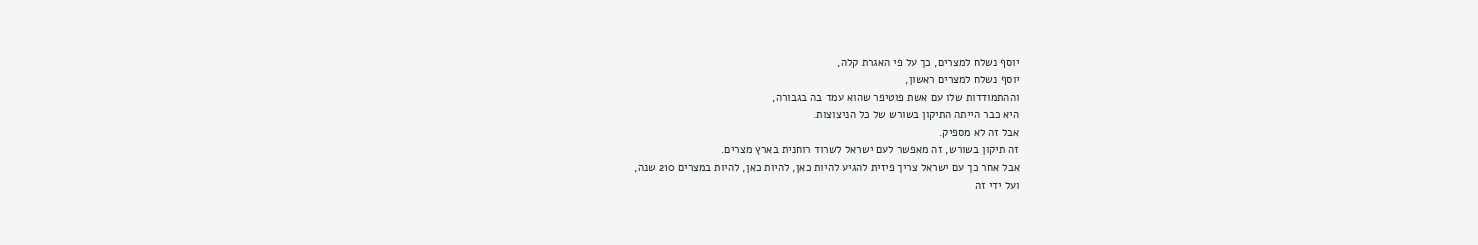יוסף נשלח למצרים, כך על פי האגרת קלה,
יוסף נשלח למצרים ראשון,
וההתמודדות שלו עם אשת פוטיפר שהוא עמד בה בגבורה,
היא כבר הייתה התיקון בשורש של כל הניצוצות.
אבל זה לא מספיק.
זה תיקון בשורש, זה מאפשר לעם ישראל לשרוד רוחנית בארץ מצרים.
אבל אחר כך עם ישראל צריך פיזית להגיע להיות כאן, להיות כאן, להיות במצרים 210 שנה,
ועל ידי זה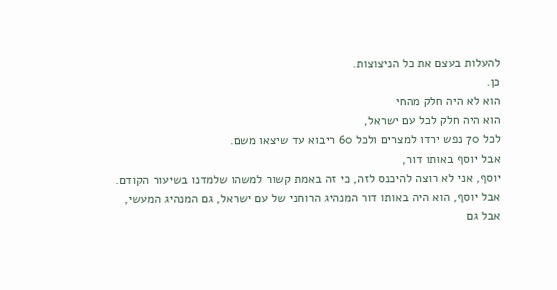להעלות בעצם את כל הניצוצות.
כן.
הוא לא היה חלק מהחי
הוא היה חלק לכל עם ישראל,
לכל 70 נפש ירדו למצרים ולכל 60 ריבוא עד שיצאו משם.
אבל יוסף באותו דור,
יוסף, אני לא רוצה להיכנס לזה, כי זה באמת קשור למשהו שלמדנו בשיעור הקודם.
אבל יוסף, הוא היה באותו דור המנהיג הרוחני של עם ישראל, גם המנהיג המעשי,
אבל גם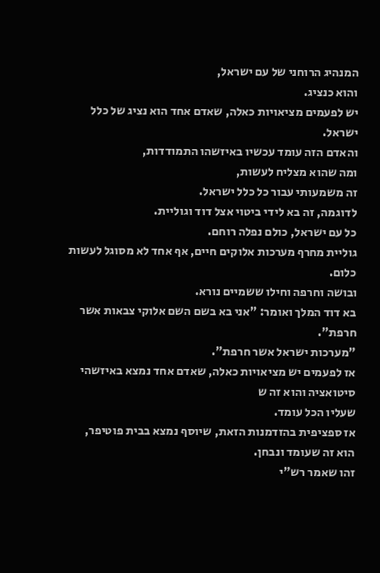המנהיג הרוחני של עם ישראל,
והוא כנציג.
יש לפעמים מציאויות כאלה, שאדם אחד הוא נציג של כלל ישראל.
והאדם הזה עומד עכשיו באיזשהו התמודדות,
ומה שהוא מצליח לעשות,
זה משמעותי עבור כל כלל ישראל.
לדוגמה, זה בא לידי ביטוי אצל דוד וגוליית.
כל עם ישראל, כולם נפלה רוחם.
גוליית מחרף מערכות אלוקים חיים, אף אחד לא מסוגל לעשות כלום.
ובושה וחרפה וחילו ששמיים נורא.
בא דוד המלך ואומר: "אני בא בשם השם אלוקי צבאות אשר חרפת".
"מערכות ישראל אשר חרפת".
אז לפעמים יש מציאויות כאלה, שאדם אחד נמצא באיזשהי סיטואציה והוא זה ש
שעליו הכל עומד.
אז ספציפית בהזדמנות הזאת, שיוסף נמצא בבית פוטיפר,
הוא זה שעומד ונבחן.
זהו שאמר רש"י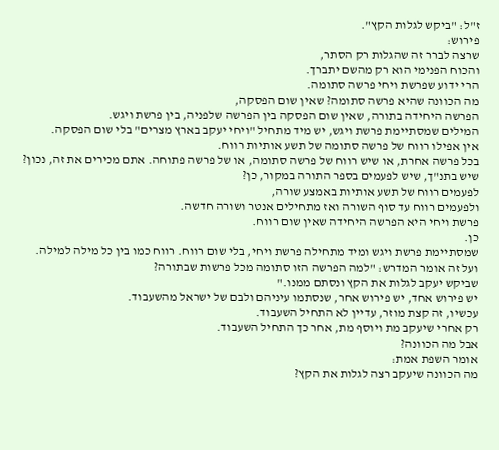ז"ל: "ביקש לגלות הקץ".
פירוש:
שרצה לברר זה שהגלות רק הסתר,
והכוח הפנימי הוא רק מהשם יתברך.
הרי ידוע שפרשת ויחי פרשה סתומה.
מה הכוונה שהיא פרשה סתומה? שאין שום הפסקה,
הפרשה היחידה בתורה, שאין שום הפסקה בין הפרשה שלפניה, בין פרשת ויגש.
המילים שמסתיימת פרשת ויגש, יש מיד מתחיל "ויחי יעקב בארץ מצרים" בלי שום הפסקה.
אין אפילו רווח של פרשה סתומה של תשע אותיות רווח.
בכל פרשה אחרת, או שיש רווח של פרשה סתומה, או של פרשה פתוחה. אתם מכירים את זה, נכון?
שיש בתנ"ך, שיש לפעמים בספר התורה במקור, כן?
לפעמים רווח של תשע אותיות באמצע שורה,
ולפעמים רווח עד סוף השורה ואז מתחילים אנטר ושורה חדשה.
פרשת ויחי היא הפרשה היחידה שאין שום רווח.
כן.
שמסתיימת פרשת ויגש ומיד מתחילה פרשת ויחי, בלי שום רווח. רווח כמו בין כל מילה למילה.
ועל זה אומר המדרש: "למה הפרשה הזו סתומה מכל פרשות שבתורה?
שביקש יעקב לגלות את הקץ ונסתם ממנו."
יש פירוש אחד, יש פירוש אחר, שנסתמו עיניהם ולבם של ישראל מהשעבוד.
עכשיו, זה קצת מוזר, עדיין לא התחיל השעבוד.
רק אחרי שיעקב מת ויוסף מת, אחר כך התחיל השעבוד.
אבל מה הכוונה?
אומר השפת אמת:
מה הכוונה שיעקב רצה לגלות את הקץ?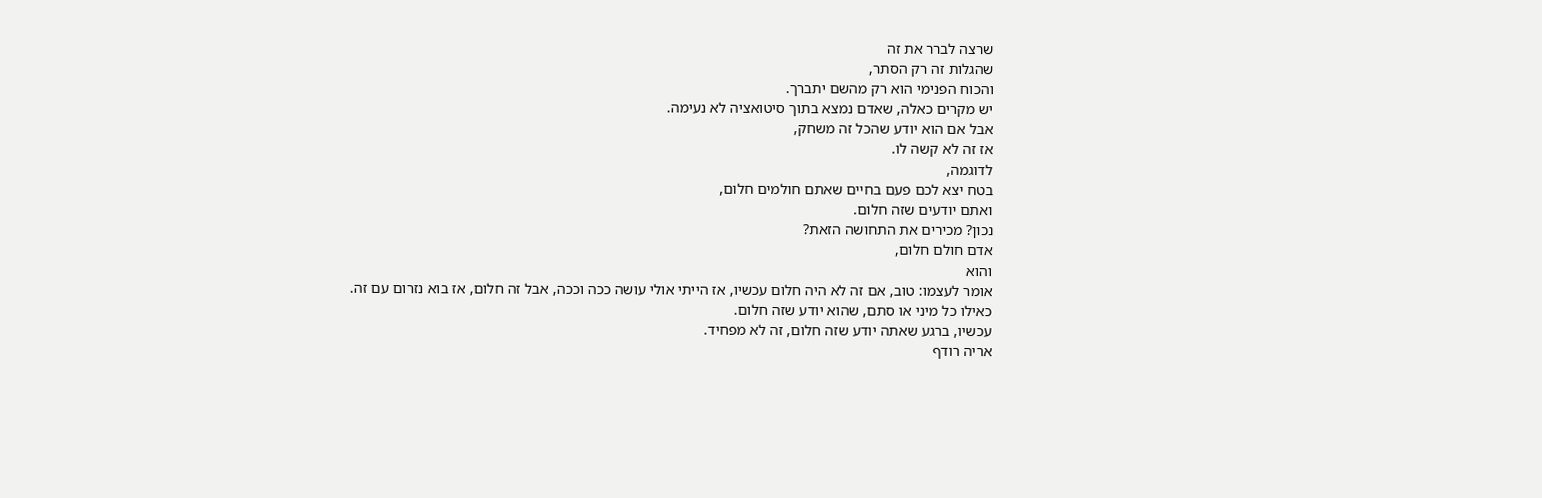שרצה לברר את זה
שהגלות זה רק הסתר,
והכוח הפנימי הוא רק מהשם יתברך.
יש מקרים כאלה, שאדם נמצא בתוך סיטואציה לא נעימה.
אבל אם הוא יודע שהכל זה משחק,
אז זה לא קשה לו.
לדוגמה,
בטח יצא לכם פעם בחיים שאתם חולמים חלום,
ואתם יודעים שזה חלום.
נכון? מכירים את התחושה הזאת?
אדם חולם חלום,
והוא
אומר לעצמו: טוב, אם זה לא היה חלום עכשיו, אז הייתי אולי עושה ככה וככה, אבל זה חלום, אז בוא נזרום עם זה.
כאילו כל מיני או סתם, שהוא יודע שזה חלום.
עכשיו, ברגע שאתה יודע שזה חלום, זה לא מפחיד.
אריה רודף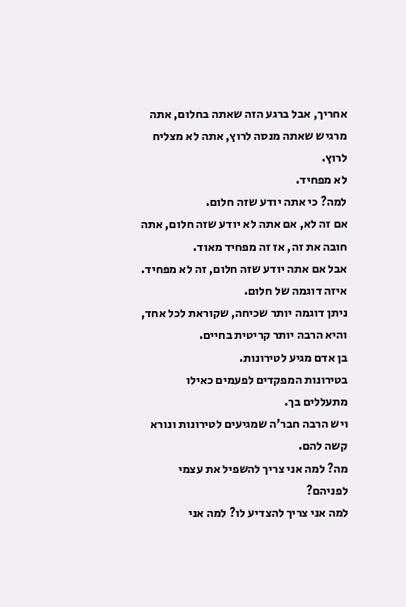אחריך, אבל ברגע הזה שאתה בחלום, אתה מרגיש שאתה מנסה לרוץ, אתה לא מצליח לרוץ.
לא מפחיד.
למה? כי אתה יודע שזה חלום.
אם זה לא, אם אתה לא יודע שזה חלום, אתה חובה את זה, אז זה מפחיד מאוד.
אבל אם אתה יודע שזה חלום, זה לא מפחיד.
איזה דוגמה של חלום.
ניתן דוגמה יותר שכיחה, שקוראת לכל אחד,
והיא הרבה יותר קריטית בחיים.
בן אדם מגיע לטירונות.
בטירונות המפקדים לפעמים כאילו מתעללים בך.
ויש הרבה חבר'ה שמגיעים לטירונות ונורא קשה להם.
מה? למה אני צריך להשפיל את עצמי לפניהם?
למה אני צריך להצדיע לו? למה אני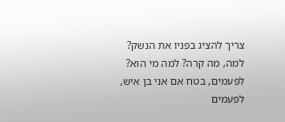צריך להציג בפניו את הנשק?
למה, מה קרה? למה מי הוא?
לפעמים, בטח אם אני בן איש, לפעמים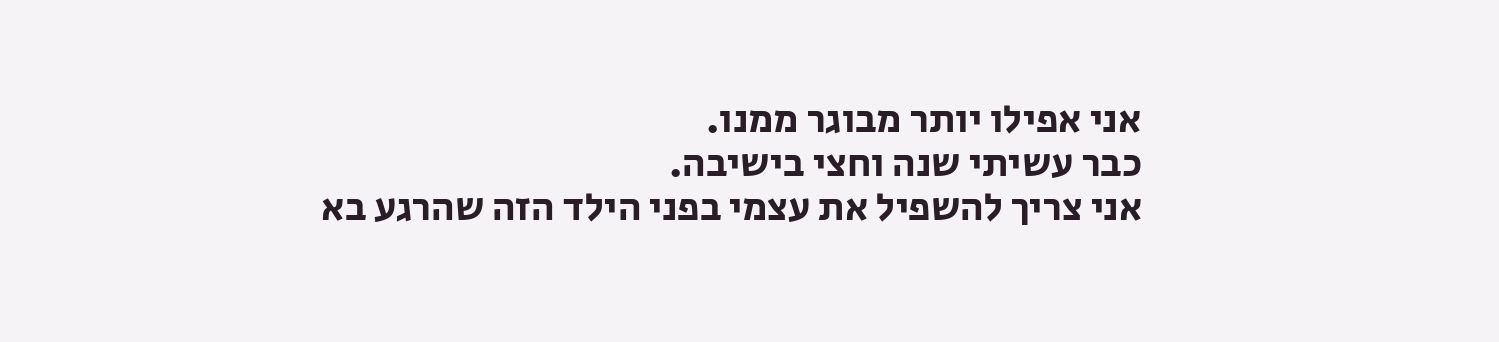אני אפילו יותר מבוגר ממנו.
כבר עשיתי שנה וחצי בישיבה.
אני צריך להשפיל את עצמי בפני הילד הזה שהרגע בא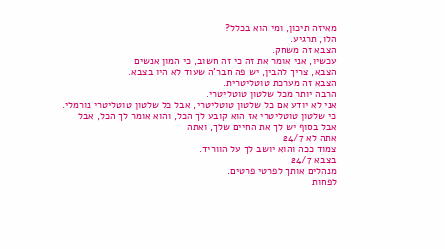מאיזה תיכון, ומי הוא בכלל?
הלו, תרגיע.
הצבא זה משחק.
עכשיו, אני אומר את זה כי זה חשוב, כי המון אנשים
הצבא, צריך להבין, יש פה חבר'ה שעוד לא היו בצבא.
הצבא זה מערכת טוטליטרית.
הרבה יותר מכל שלטון טוטליטרי.
אני לא יודע אם כל שלטון טוטליטרי, אבל כל שלטון טוטליטרי נורמלי.
כי שלטון טוטליטרי אז הוא קובע לך הכל, והוא אומר לך הכל, אבל
אבל בסוף יש לך את החיים שלך, ואתה
אתה לא 24/7
צמוד ככה והוא יושב לך על הווריד.
בצבא 24/7
מנהלים אותך לפרטי פרטים.
לפחות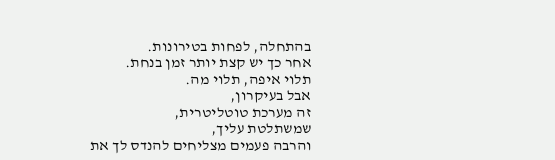בהתחלה, לפחות בטירונות.
אחר כך יש קצת יותר זמן בנחת.
תלוי איפה, תלוי מה.
אבל בעיקרון,
זה מערכת טוטליטרית,
שמשתלטת עליך,
והרבה פעמים מצליחים להנדס לך את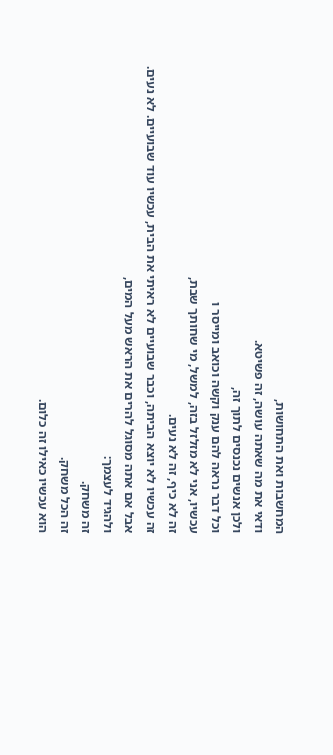המחשבות ואת התחושות,
ודאי את מה שאתה עושה, זה פשיטא.
ולכן אנשים נכנסים לתוך זה,
וכל דבר נראה להם ענק וקשה וכואב ומייסר ו
עכשיו, אני לא מזלזל בזה, למשל, מי שחותך שבת,
זה לא כיף, זה לא נעים.
זה עכשיו לא יוצא הביתה, וכבר שבועיים לא ראיתי את הבית, עכשיו עוד שבועיים. לא נעים.
אבל אם אתה מסוגל להרים את הראש מעל המים,
ולהגיד לעצמך:
זה משחק.
זה הכל משחק.
הוא עכשיו כאילו זה כלום.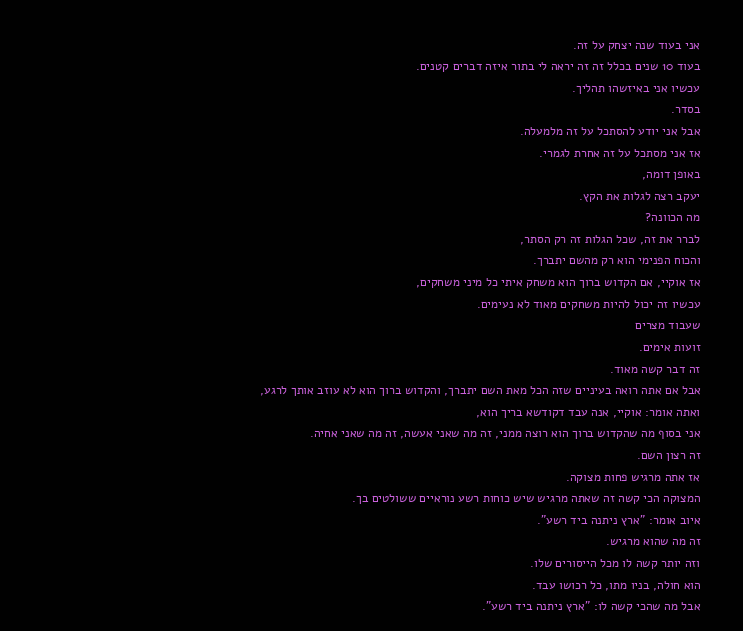אני בעוד שנה יצחק על זה.
בעוד 10 שנים בכלל זה זה יראה לי בתור איזה דברים קטנים.
עכשיו אני באיזשהו תהליך.
בסדר.
אבל אני יודע להסתכל על זה מלמעלה.
אז אני מסתכל על זה אחרת לגמרי.
באופן דומה,
יעקב רצה לגלות את הקץ.
מה הכוונה?
לברר את זה, שכל הגלות זה רק הסתר,
והכוח הפנימי הוא רק מהשם יתברך.
אז אוקיי, אם הקדוש ברוך הוא משחק איתי כל מיני משחקים,
עכשיו זה יכול להיות משחקים מאוד לא נעימים.
שעבוד מצרים
זועות אימים.
זה דבר קשה מאוד.
אבל אם אתה רואה בעיניים שזה הכל מאת השם יתברך, והקדוש ברוך הוא לא עוזב אותך לרגע,
ואתה אומר: אוקיי, אנה עבד דקודשא בריך הוא,
אני בסוף מה שהקדוש ברוך הוא רוצה ממני, זה מה שאני אעשה, זה מה שאני אחיה.
זה רצון השם.
אז אתה מרגיש פחות מצוקה.
המצוקה הכי קשה זה שאתה מרגיש שיש כוחות רשע נוראיים ששולטים בך.
איוב אומר: "ארץ ניתנה ביד רשע".
זה מה שהוא מרגיש.
וזה יותר קשה לו מכל הייסורים שלו.
הוא חולה, בניו מתו, כל רכושו עבד.
אבל מה שהכי קשה לו: "ארץ ניתנה ביד רשע".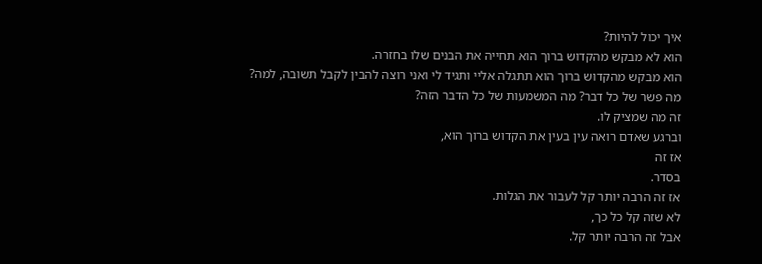איך יכול להיות?
הוא לא מבקש מהקדוש ברוך הוא תחייה את הבנים שלו בחזרה.
הוא מבקש מהקדוש ברוך הוא תתגלה אליי ותגיד לי ואני רוצה להבין לקבל תשובה, למה?
מה פשר של כל דבר? מה המשמעות של כל הדבר הזה?
זה מה שמציק לו.
וברגע שאדם רואה עין בעין את הקדוש ברוך הוא,
אז זה
בסדר.
אז זה הרבה יותר קל לעבור את הגלות.
לא שזה קל כל כך,
אבל זה הרבה יותר קל.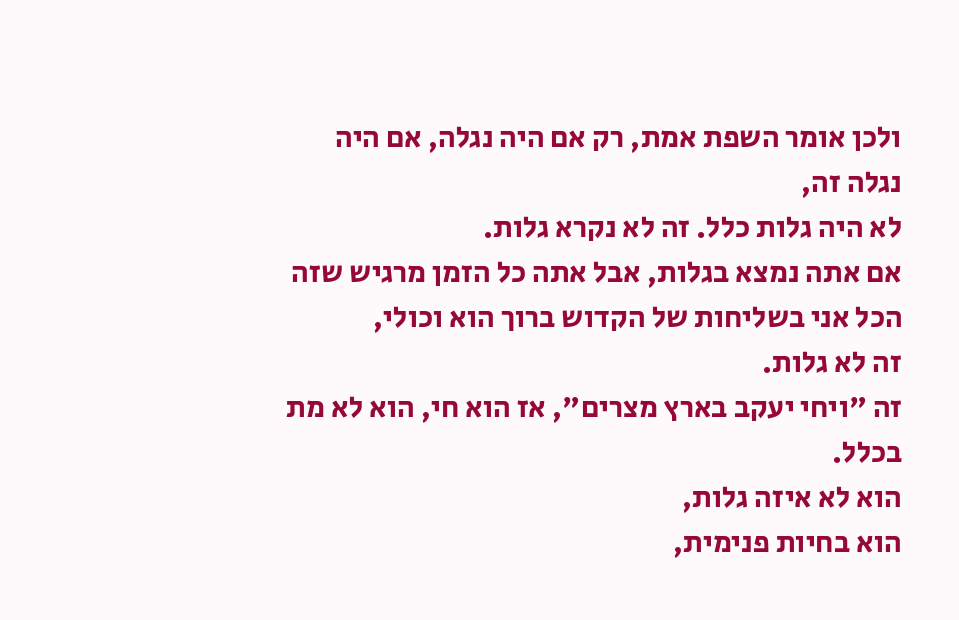ולכן אומר השפת אמת, רק אם היה נגלה, אם היה נגלה זה,
לא היה גלות כלל. זה לא נקרא גלות.
אם אתה נמצא בגלות, אבל אתה כל הזמן מרגיש שזה הכל אני בשליחות של הקדוש ברוך הוא וכולי,
זה לא גלות.
זה "ויחי יעקב בארץ מצרים", אז הוא חי, הוא לא מת בכלל.
הוא לא איזה גלות,
הוא בחיות פנימית,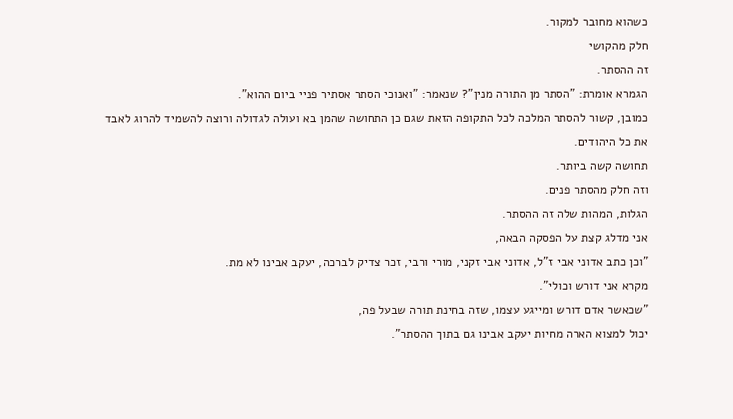כשהוא מחובר למקור.
חלק מהקושי
זה ההסתר.
הגמרא אומרת: "הסתר מן התורה מנין"? שנאמר: "ואנוכי הסתר אסתיר פניי ביום ההוא".
כמובן, קשור להסתר המלכה לכל התקופה הזאת שגם כן התחושה שהמן בא ועולה לגדולה ורוצה להשמיד להרוג לאבד את כל היהודים.
תחושה קשה ביותר.
וזה חלק מהסתר פנים.
הגלות, המהות שלה זה ההסתר.
אני מדלג קצת על הפסקה הבאה,
"וכן כתב אדוני אבי ז"ל, אדוני אבי זקני, מורי ורבי, זכר צדיק לברכה, יעקב אבינו לא מת.
מקרא אני דורש וכולי".
"שכאשר אדם דורש ומייגע עצמו, שזה בחינת תורה שבעל פה,
יכול למצוא הארה מחיות יעקב אבינו גם בתוך ההסתר".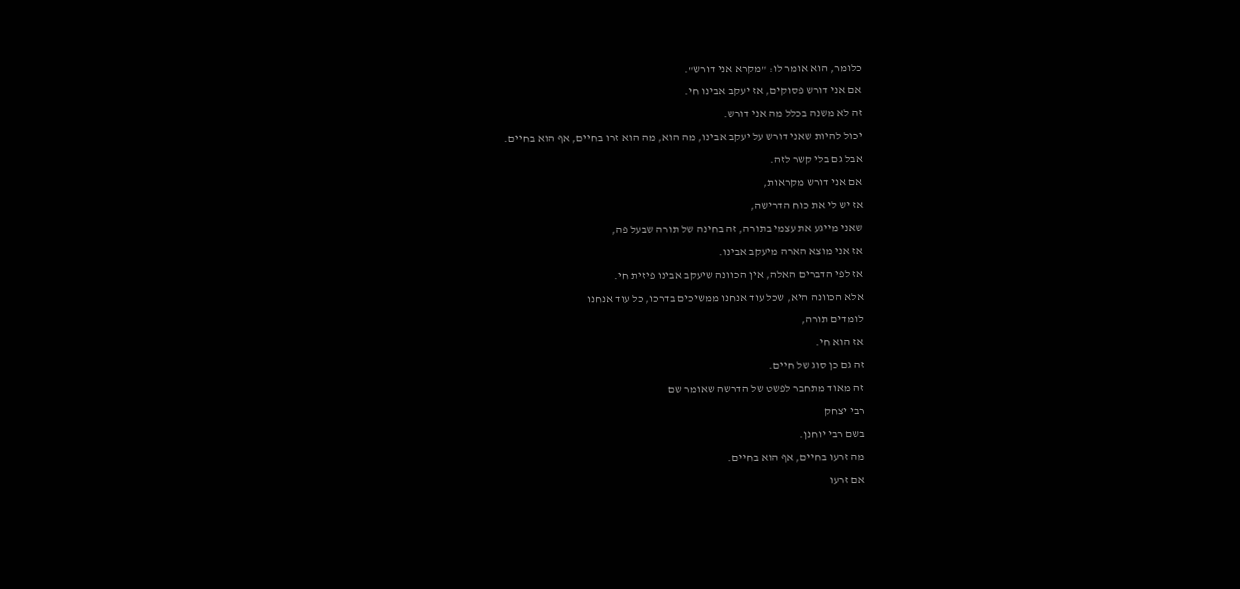כלומר, הוא אומר לו: "מקרא אני דורש".
אם אני דורש פסוקים, אז יעקב אבינו חי.
זה לא משנה בכלל מה אני דורש.
יכול להיות שאני דורש על יעקב אבינו, מה הוא, מה הוא זרו בחיים, אף הוא בחיים.
אבל גם בלי קשר לזה.
אם אני דורש מקראות,
אז יש לי את כוח הדרישה,
שאני מייגע את עצמי בתורה, זה בחינה של תורה שבעל פה,
אז אני מוצא הארה מיעקב אבינו.
אז לפי הדברים האלה, אין הכוונה שיעקב אבינו פיזית חי.
אלא הכוונה היא, שכל עוד אנחנו ממשיכים בדרכו, כל עוד אנחנו
לומדים תורה,
אז הוא חי.
זה גם כן סוג של חיים.
זה מאוד מתחבר לפשט של הדרשה שאומר שם
רבי יצחק
בשם רבי יוחנן.
מה זרעו בחיים, אף הוא בחיים.
אם זרעו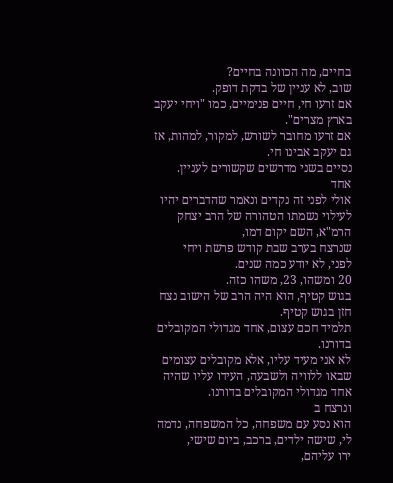בחיים, מה הכוונה בחיים?
שוב, לא עניין של בדקת דופק.
אם זרעו חי, חיים פנימיים, כמו "ויחי יעקב בארץ מצרים".
אם זרעו מחובר לשורש, למקור, למהות, אז גם יעקב אבינו חי.
נסיים בשני מדרשים שקשורים לעניין.
אחד
אולי לפני זה נקדים ונאמר שהדברים יהיו לעילוי נשמתו הטהורה של הרב יצחק הרמ"א, השם יקום דמו,
שנרצח בערב שבת קודש פרשת ויחי
לפני, לא יודע כמה שנים.
20 ומשהו, 23, משהו כזה.
בגוש קטיף, הוא היה הרב של הישוב נצח חזן בגוש קטיף.
תלמיד חכם עצום, אחד מגדולי המקובלים בדורנו.
לא אני מעיד עליו, אלא מקובלים עצומים שבאו ללוויה ולשבעה, העידו עליו שהיה אחד מגדולי המקובלים בדורנו.
ונרצח ב
הוא נסע עם משפחה, כל המשפחה, נדמה לי, שישה ילדים, ברכב, ביום שישי,
ירו עליהם,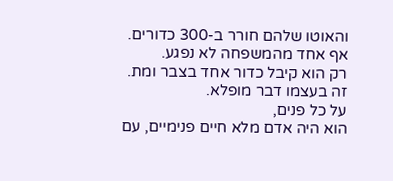והאוטו שלהם חורר ב-300 כדורים.
אף אחד מהמשפחה לא נפגע.
רק הוא קיבל כדור אחד בצבר ומת.
זה בעצמו דבר מופלא.
על כל פנים,
הוא היה אדם מלא חיים פנימיים, עם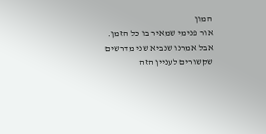המון
אור פנימי שמאיר בו כל הזמן.
אבל אמרנו שנביא שני מדרשים שקשורים לעניין הזה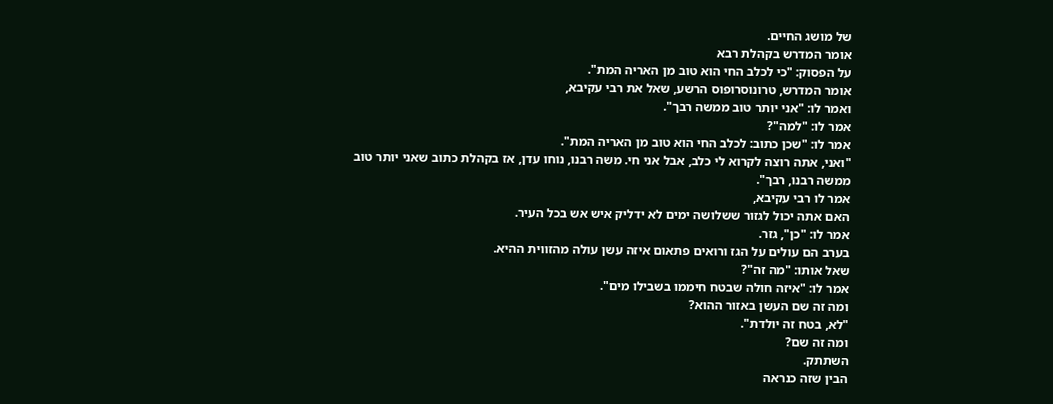של מושג החיים.
אומר המדרש בקהלת רבא
על הפסוק: "כי לכלב החי הוא טוב מן האריה המת".
אומר המדרש, טרונוסרופוס הרשע, שאל את רבי עקיבא,
ואמר לו: "אני יותר טוב ממשה רבך".
אמר לו: "למה"?
אמר לו: "שכן כתוב: לכלב החי הוא טוב מן האריה המת".
"ואני, אתה רוצה לקרוא לי כלב, אבל אני חי. משה רבנו, נוחו עדן, אז בקהלת כתוב שאני יותר טוב ממשה רבנו, רבך".
אמר לו רבי עקיבא,
האם אתה יכול לגזור ששלושה ימים לא ידליק איש אש בכל העיר.
אמר לו: "כן", גזר.
בערב הם עולים על הגז ורואים פתאום איזה עשן עולה מהזווית ההיא.
שאל אותו: "מה זה"?
אמר לו: "איזה חולה שבטח חיממו בשבילו מים".
ומה זה שם העשן באזור ההוא?
"לא, בטח זה יולדת".
ומה זה שם?
השתתק.
הבין שזה כנראה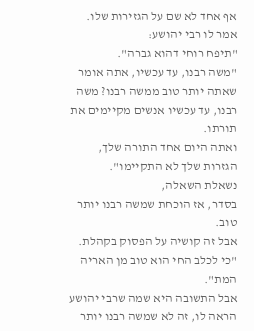אף אחד לא שם על הגזירות שלו.
אמר לו רבי יהושע:
"תיפח רוחי דהוא גברה".
"משה רבנו, עד עכשיו, אתה אומר שאתה יותר טוב ממשה רבנו? משה רבנו, עד עכשיו אנשים מקיימים את תורתו.
ואתה היום אחד התורה שלך, הגזרות שלך לא התקיימו".
נשאלת השאלה,
בסדר, אז הוכחת שמשה רבנו יותר טוב.
אבל זה קושיה על הפסוק בקהלת.
"כי לכלב החי הוא טוב מן האריה המת".
אבל התשובה היא שמה שרבי יהושע הראה לו, זה לא שמשה רבנו יותר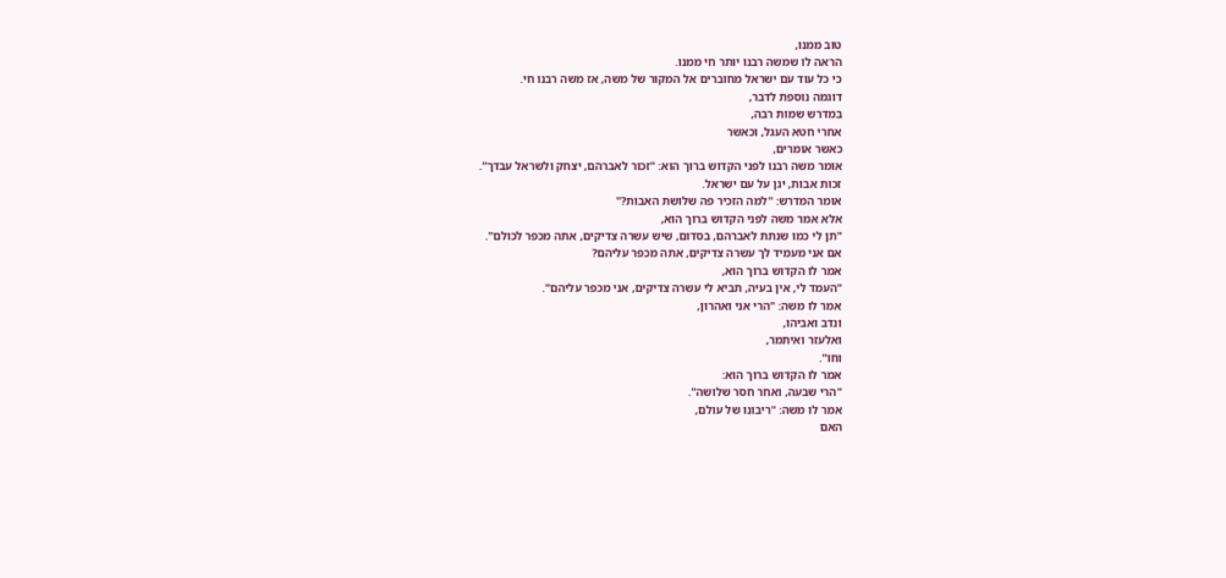טוב ממנו,
הראה לו שמשה רבנו יותר חי ממנו.
כי כל עוד עם ישראל מחוברים אל המקור של משה, אז משה רבנו חי.
דוגמה נוספת לדבר,
במדרש שמות רבה,
אחרי חטא העגל, וכאשר
כאשר אומרים,
אומר משה רבנו לפני הקדוש ברוך הוא: "זכור לאברהם, יצחק ולשראל עבדך".
זכות אבות, יגן על עם ישראל.
אומר המדרש: "למה הזכיר פה שלושת האבות?"
אלא אמר משה לפני הקדוש ברוך הוא,
"תן לי כמו שנתת לאברהם, בסדום, שיש עשרה צדיקים, אתה מכפר לכולם".
אם אני מעמיד לך עשרה צדיקים, אתה מכפר עליהם?
אמר לו הקדוש ברוך הוא,
"העמד לי, אין בעיה, תביא לי עשרה צדיקים, אני מכפר עליהם".
אמר לו משה: "הרי אני ואהרון,
ונדב ואביהו,
ואלעזר ואיתמר,
וחו".
אמר לו הקדוש ברוך הוא:
"הרי שבעה, ואחר חסר שלושה".
אמר לו משה: "ריבונו של עולם,
האם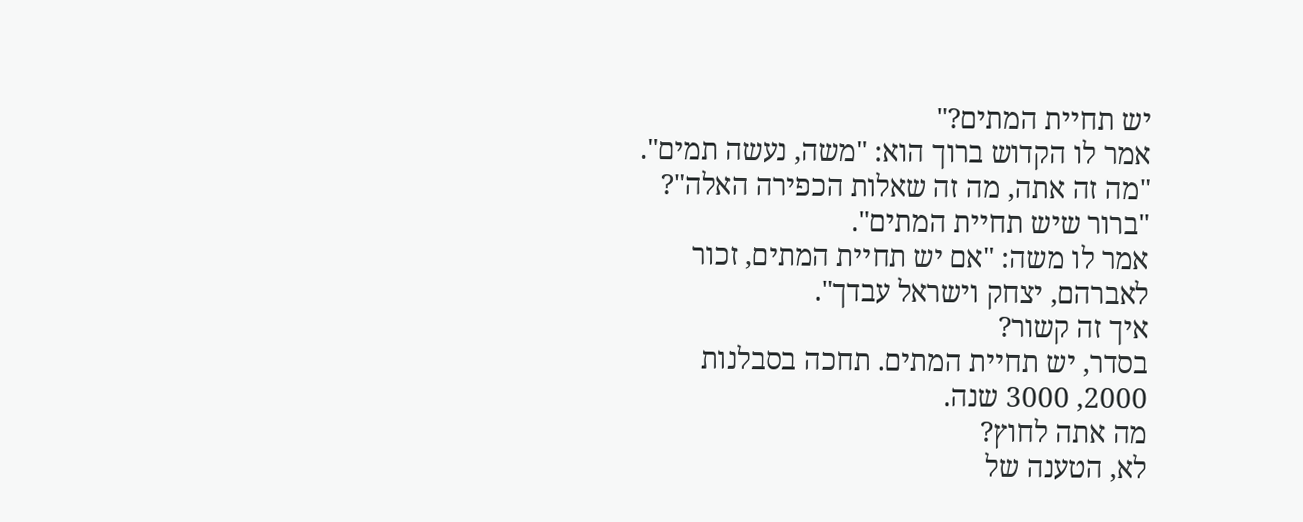יש תחיית המתים?"
אמר לו הקדוש ברוך הוא: "משה, נעשה תמים".
"מה זה אתה, מה זה שאלות הכפירה האלה"?
"ברור שיש תחיית המתים".
אמר לו משה: "אם יש תחיית המתים, זכור לאברהם, יצחק וישראל עבדך".
איך זה קשור?
בסדר, יש תחיית המתים. תחכה בסבלנות 2000, 3000 שנה.
מה אתה לחוץ?
לא, הטענה של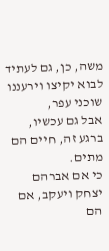משה, כן, גם לעתיד לבוא יקיצו וירעננו שוכני עפר,
אבל גם עכשיו, ברגע זה, חיים הם מתים.
כי אם אברהם יצחק ויעקב, אם הם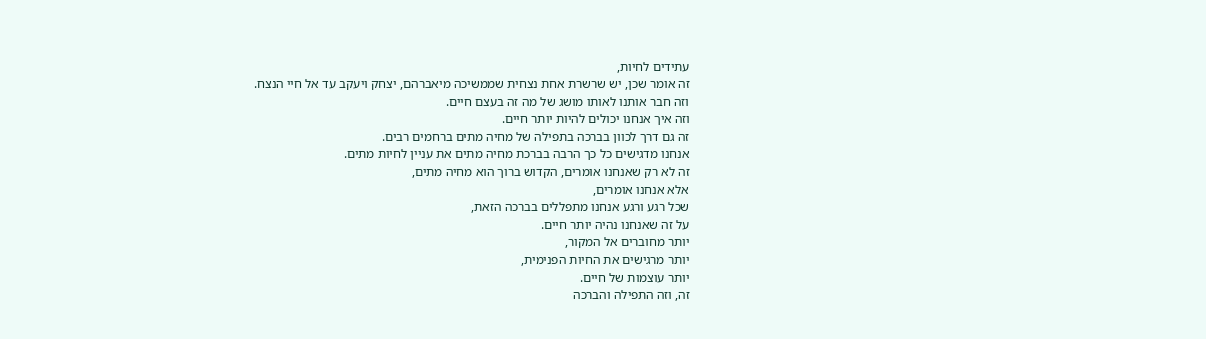עתידים לחיות,
זה אומר שכן, יש שרשרת אחת נצחית שממשיכה מיאברהם, יצחק ויעקב עד אל חיי הנצח.
וזה חבר אותנו לאותו מושג של מה זה בעצם חיים.
וזה איך אנחנו יכולים להיות יותר חיים.
זה גם דרך לכוון בברכה בתפילה של מחיה מתים ברחמים רבים.
אנחנו מדגישים כל כך הרבה בברכת מחיה מתים את עניין לחיות מתים.
זה לא רק שאנחנו אומרים, הקדוש ברוך הוא מחיה מתים,
אלא אנחנו אומרים,
שכל רגע ורגע אנחנו מתפללים בברכה הזאת,
על זה שאנחנו נהיה יותר חיים.
יותר מחוברים אל המקור,
יותר מרגישים את החיות הפנימית,
יותר עוצמות של חיים.
זה, וזה התפילה והברכה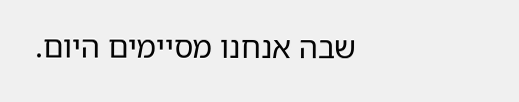שבה אנחנו מסיימים היום.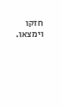חזקו וימצאו.